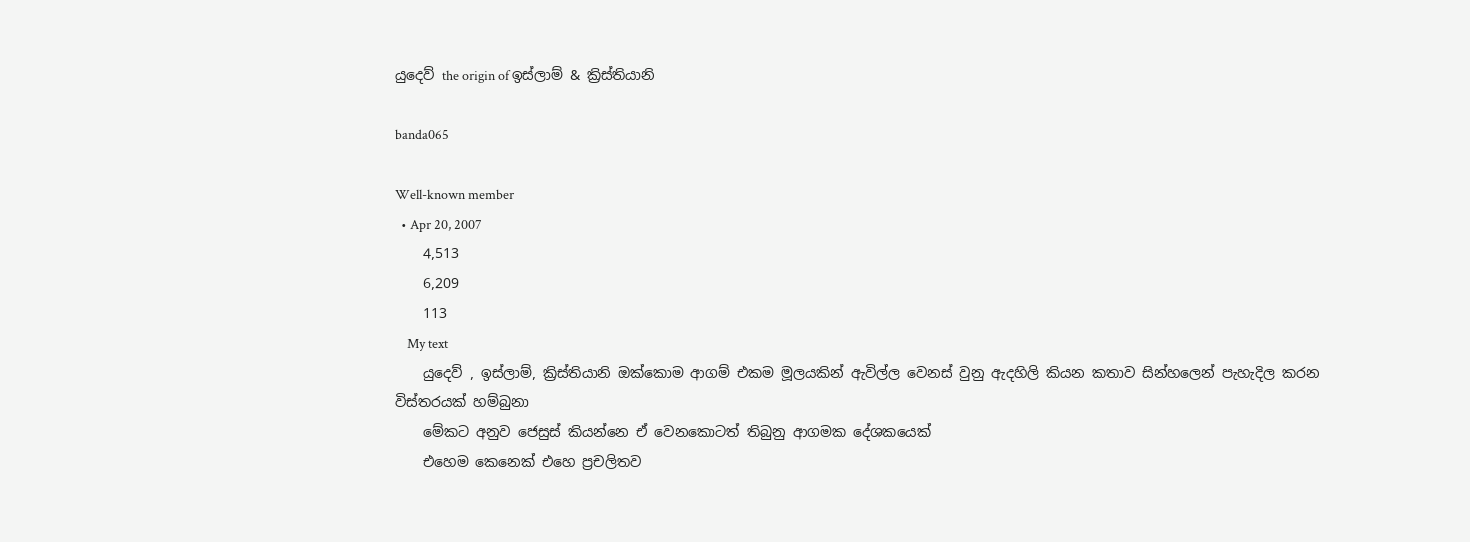යුදෙව් the origin of ඉස්ලාම් & ක්‍රිස්තියානි

banda065

Well-known member
  • Apr 20, 2007
    4,513
    6,209
    113
    My text
    යුදෙව් , ඉස්ලාම්, ක්‍රිස්තියානි ඔක්කොම ආගම් එකම මූලයකින් ඇවිල්ල වෙනස් වුනු ඇදහිලි කියන කතාව සින්හලෙන් පැහැදිල කරන විස්තරයක් හම්බුනා
    මේකට අනුව ජෙසුස් කියන්නෙ ඒ වෙනකොටත් තිබුනු ආගමක දේශකයෙක්
    එහෙම කෙනෙක් එහෙ ප්‍රචලිතව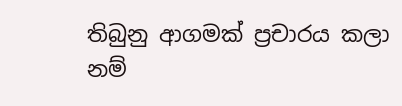තිබුනු ආගමක් ප්‍රචාරය කලා නම්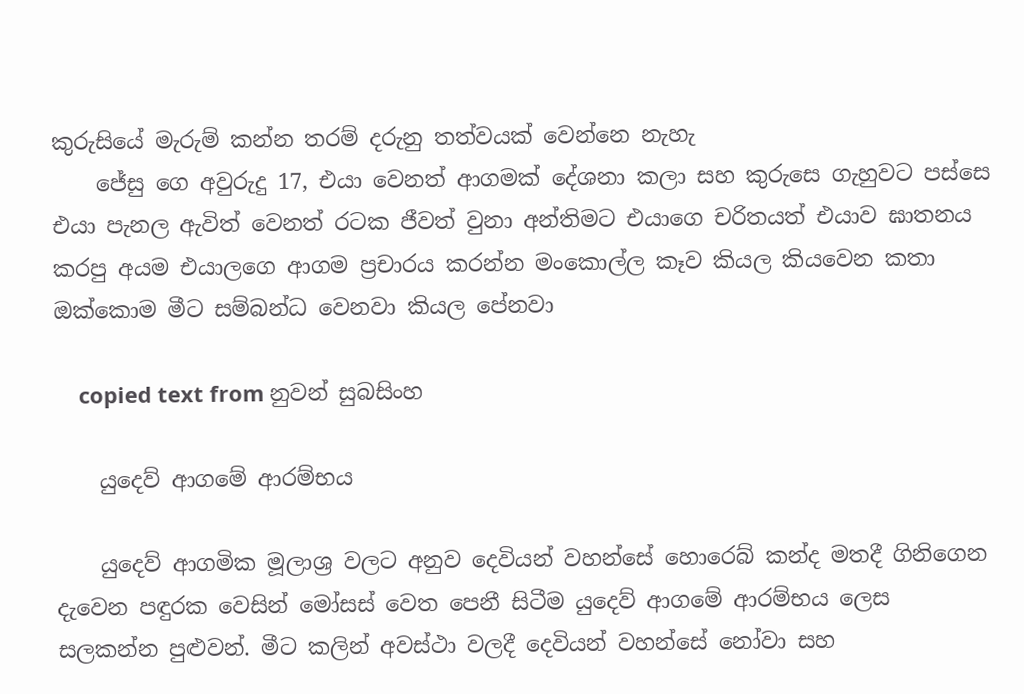කුරුසියේ මැරුම් කන්න තරම් දරුනු තත්වයක් වෙන්නෙ නැහැ
    ජේසු ගෙ අවුරුදු 17, එයා වෙනත් ආගමක් දේශනා කලා සහ කුරුසෙ ගැහුවට පස්සෙ එයා පැනල ඇවිත් වෙනත් රටක ජීවත් වුනා අන්තිමට එයාගෙ චරිතයත් එයාව ඝාතනය කරපු අයම එයාලගෙ ආගම ප්‍රචාරය කරන්න මංකොල්ල කෑව කියල කියවෙන කතා ඔක්කොම මීට සම්බන්ධ වෙනවා කියල පේනවා

    copied text from නුවන් සුබසිංහ

    යුදෙව් ආගමේ ආරම්භය

    යුදෙව් ආගමික මූලාශ්‍ර වලට අනුව දෙවියන් වහන්සේ හොරෙබ් කන්ද මතදී ගිනිගෙන දැවෙන පඳුරක වෙසින් මෝසස් වෙත පෙනී සිටීම යුදෙව් ආගමේ ආරම්භය ලෙස සලකන්න පුළුවන්. මීට කලින් අවස්ථා වලදී දෙවියන් වහන්සේ නෝවා සහ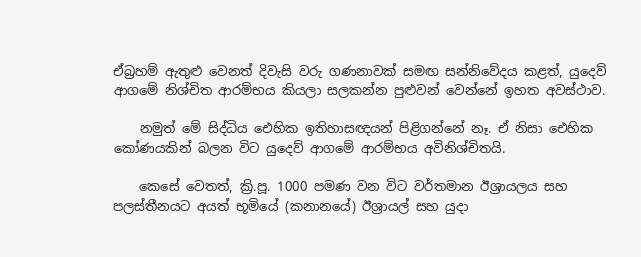ඒබ්‍රහම් ඇතුළු වෙනත් දිවැසි වරු ගණනාවක් සමඟ සන්නිවේදය කළත්, යුදෙව් ආගමේ නිශ්චිත ආරම්භය කියලා සලකන්න පුළුවන් වෙන්නේ ඉහත අවස්ථාව.

    නමුත් මේ සිද්ධිය ඓහික ඉතිහාසඥයන් පිළිගන්නේ නෑ. ඒ නිසා ඓහික කෝණයකින් බලන විට යුදෙව් ආගමේ ආරම්භය අවිනිශ්චිතයි.

    කෙසේ වෙතත්, ක්‍රි.පූ. 1000 පමණ වන විට වර්තමාන ඊශ්‍රායලය සහ පලස්තීනයට අයත් භූමියේ (කනානයේ) ඊශ්‍රායල් සහ යුදා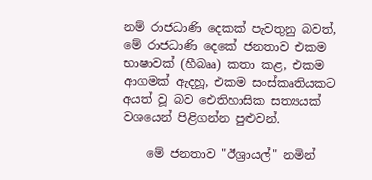නම් රාජධාණි දෙකක් පැවතුනු බවත්, මේ රාජධාණි දෙකේ ජනතාව එකම භාෂාවක් (හීබෲ) කතා කළ, එකම ආගමක් ඇදහූ, එකම සංස්කෘතියකට අයත් වූ බව ඓතිහාසික සත්‍යයක් වශයෙන් පිළිගන්න පුළුවන්.

    මේ ජනතාව "ඊශ්‍රායල්" නමින්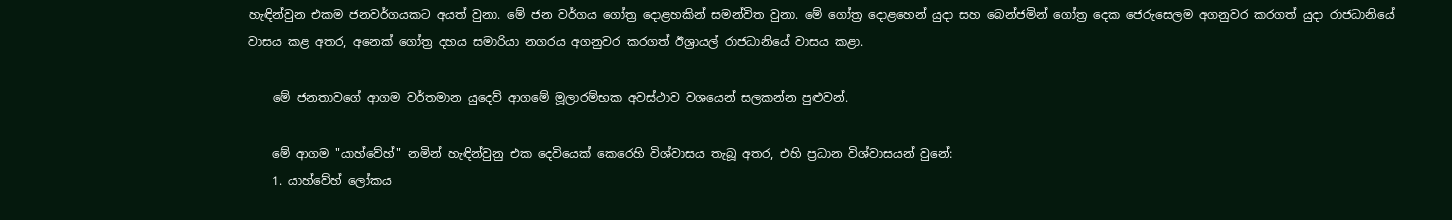හැඳින්වුන එකම ජනවර්ගයකට අයත් වුනා. මේ ජන වර්ගය ගෝත්‍ර දොළහකින් සමන්විත වුනා. මේ ගෝත්‍ර දොළහෙන් යුදා සහ බෙන්ජමින් ගෝත්‍ර දෙක ජෙරුසෙලම අගනුවර කරගත් යුදා රාජධානියේ වාසය කළ අතර, අනෙක් ගෝත්‍ර දහය සමාරියා නගරය අගනුවර කරගත් ඊශ්‍රායල් රාජධානියේ වාසය කළා.

    මේ ජනතාවගේ ආගම වර්තමාන යුදෙව් ආගමේ මූලාරම්භක අවස්ථාව වශයෙන් සලකන්න පුළුවන්.

    මේ ආගම "යාහ්වේහ්" නමින් හැඳින්වුනු එක දෙවියෙක් කෙරෙහි විශ්වාසය තැබූ අතර, එහි ප්‍රධාන විශ්වාසයන් වුනේ:
    1. යාහ්වේහ් ලෝකය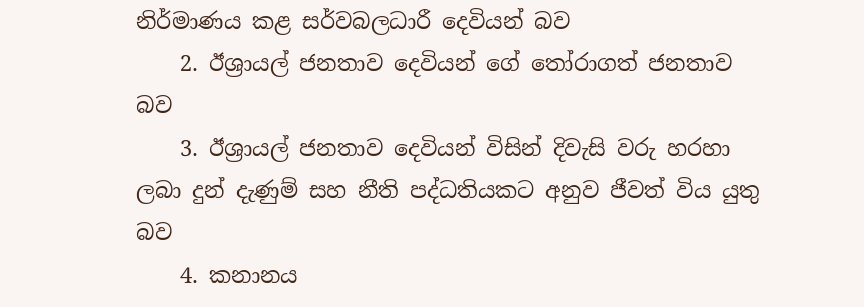නිර්මාණය කළ සර්වබලධාරී දෙවියන් බව
    2. ඊශ්‍රායල් ජනතාව දෙවියන් ගේ තෝරාගත් ජනතාව බව
    3. ඊශ්‍රායල් ජනතාව දෙවියන් විසින් දිවැසි වරු හරහා ලබා දුන් දැණුම් සහ නීති පද්ධතියකට අනුව ජීවත් විය යුතු බව
    4. කනානය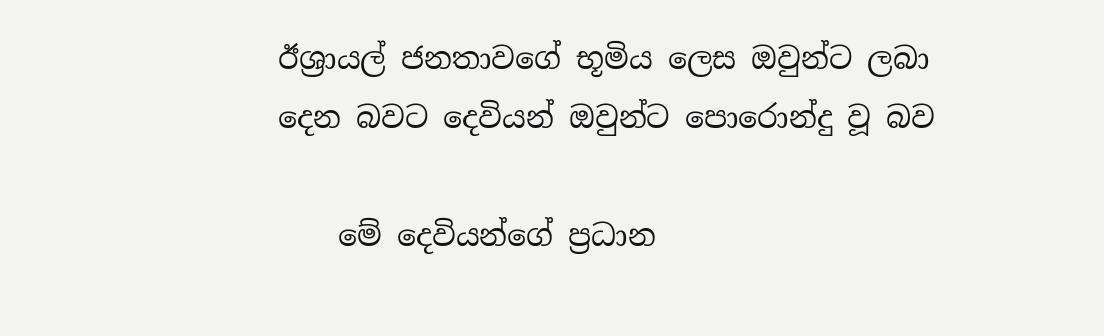ඊශ්‍රායල් ජනතාවගේ භූමිය ලෙස ඔවුන්ට ලබා දෙන බවට දෙවියන් ඔවුන්ට පොරොන්දු වූ බව

    මේ දෙවියන්ගේ ප්‍රධාන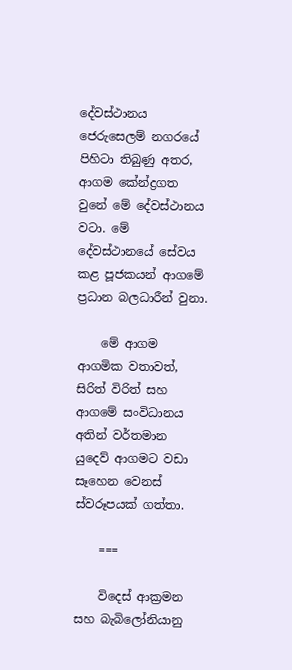දේවස්ථානය ජෙරුසෙලම් නගරයේ පිහිටා තිබුණු අතර, ආගම කේන්ද්‍රගත වුනේ මේ දේවස්ථානය වටා. මේ දේවස්ථානයේ සේවය කළ පූජකයන් ආගමේ ප්‍රධාන බලධාරීන් වුනා.

    මේ ආගම ආගමික වතාවත්, සිරිත් විරිත් සහ ආගමේ සංවිධානය අතින් වර්තමාන යුදෙව් ආගමට වඩා සෑහෙන වෙනස් ස්වරූපයක් ගත්තා.

    ===

    විදෙස් ආක්‍රමන සහ බැබිලෝනියානු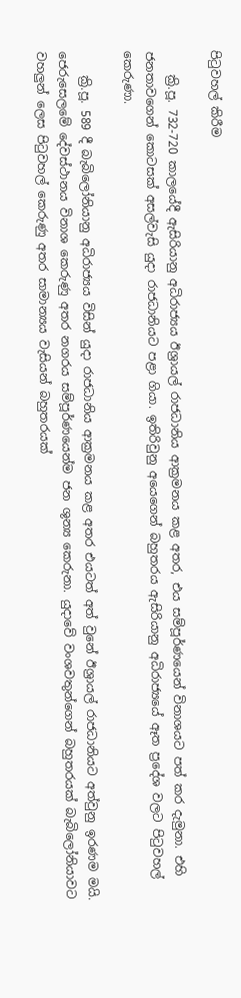පිටුවහල් කිරීම

    ක්‍රි.පූ. 732-720 කාලයේදී ඇසිරියානු අධිරාජ්‍යය ඊශ්‍රායල් රාජධානිය ආක්‍රමනය කළ අතර, එය සම්පූර්ණයෙන් විනාශයට පත් කර දැමුනා. එහි ජනතාවගෙන් කොටසක් අසල්වැසි යුදා රාජධානියට පළා ගියා. ඉතිරිවුනු අයෙගෙන් බහුතරය ඇසිරියානු අධිරාජ්‍යයේ ඈත ප්‍රදේශ වලට පිටුවහල් කෙරුණා.

    ක්‍රි.පූ. 589 දී බැබිලෝනියානු අධිරාජ්‍යය විසින් යුදා රාජධානිය ආක්‍රමනය කළ අතර එයටත් අත් වුනේ ඊශ්‍රායල් රාජධානියට අත්වුනු ඉරණම මයි. ජෙරුසෙලමේ දේවස්ථානය විනාශ කෙරුණු අතර නගරය සම්පූර්ණයෙන්ම ජන ශුන්‍ය කෙරුනා. යුදාවේ වංශවතුන්ගෙන් බහුතරයක් බැබිලෝනියාවට වහලුන් ලෙස පිටුවහල් කෙරුණු අතර සාමාන්‍යය වැසියන් බහුතරයක්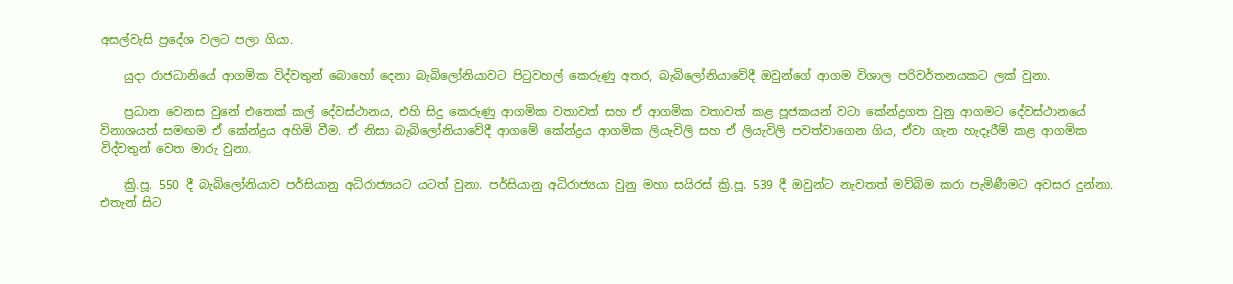අසල්වැසි ප්‍රදේශ වලට පලා ගියා.

    යුදා රාජධානියේ ආගමික විද්වතුන් බොහෝ දෙනා බැබිලෝනියාවට පිටුවහල් කෙරුණු අතර, බැබිලෝනියාවේදී ඔවුන්ගේ ආගම විශාල පරිවර්තනයකට ලක් වුනා.

    ප්‍රධාන වෙනස වුනේ එතෙක් කල් දේවස්ථානය, එහි සිදු කෙරුණු ආගමික වතාවත් සහ ඒ ආගමික වතාවත් කළ පූජකයන් වටා කේන්ද්‍රගත වුනු ආගමට දේවස්ථානයේ විනාශයත් සමඟම ඒ කේන්ද්‍රය අහිමි වීම. ඒ නිසා බැබිලෝනියාවේදී ආගමේ කේන්ද්‍රය ආගමික ලියැවිලි සහ ඒ ලියැවිලි පවත්වාගෙන ගිය, ඒවා ගැන හැදෑරීම් කළ ආගමික විද්වතුන් වෙත මාරු වුනා.

    ක්‍රි.පූ. 550 දී බැබිලෝනියාව පර්සියානු අධිරාජ්‍යයට යටත් වුනා. පර්සියානු අධිරාජ්‍යයා වුනු මහා සයිරස් ක්‍රි.පූ. 539 දී ඔවුන්ට නැවතත් මව්බිම කරා පැමිණීමට අවසර දුන්නා. එතැන් සිට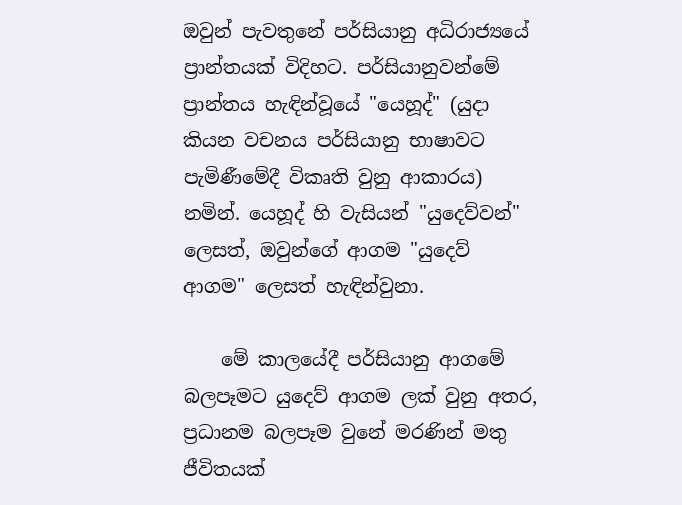ඔවුන් පැවතුනේ පර්සියානු අධිරාජ්‍යයේ ප්‍රාන්තයක් විදිහට. පර්සියානුවන්මේ ප්‍රාන්තය හැඳින්වූයේ "යෙහූද්" (යුදා කියන වචනය පර්සියානු භාෂාවට පැමිණීමේදී විකෘති වුනු ආකාරය) නමින්. යෙහූද් හි වැසියන් "යුදෙව්වන්" ලෙසත්, ඔවුන්ගේ ආගම "යුදෙව් ආගම" ලෙසත් හැඳින්වුනා.

    මේ කාලයේදී පර්සියානු ආගමේ බලපෑමට යුදෙව් ආගම ලක් වුනු අතර, ප්‍රධානම බලපෑම වුනේ මරණින් මතු ජීවිතයක්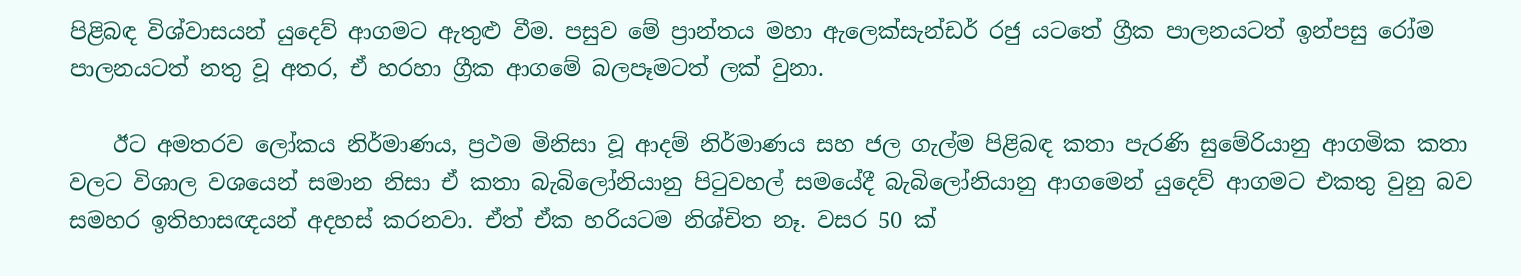පිළිබඳ විශ්වාසයන් යුදෙව් ආගමට ඇතුළු වීම. පසුව මේ ප්‍රාන්තය මහා ඇලෙක්සැන්ඩර් රජු යටතේ ග්‍රීක පාලනයටත් ඉන්පසු රෝම පාලනයටත් නතු වූ අතර, ඒ හරහා ග්‍රීක ආගමේ බලපෑමටත් ලක් වුනා.

    ඊට අමතරව ලෝකය නිර්මාණය, ප්‍රථම මිනිසා වූ ආදම් නිර්මාණය සහ ජල ගැල්ම පිළිබඳ කතා පැරණි සුමේරියානු ආගමික කතා වලට විශාල වශයෙන් සමාන නිසා ඒ කතා බැබිලෝනියානු පිටුවහල් සමයේදී බැබිලෝනියානු ආගමෙන් යුදෙව් ආගමට එකතු වුනු බව සමහර ඉතිහාසඥයන් අදහස් කරනවා. ඒත් ඒක හරියටම නිශ්චිත නෑ. වසර 50 ක්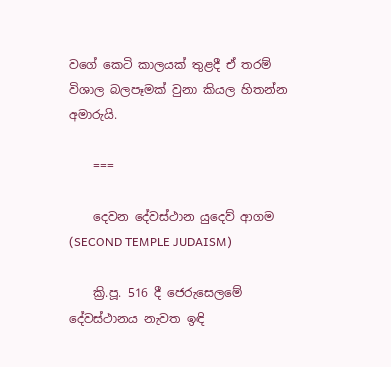වගේ කෙටි කාලයක් තුළදී ඒ තරම් විශාල බලපෑමක් වුනා කියල හිතන්න අමාරුයි.

    ===

    දෙවන දේවස්ථාන යුදෙව් ආගම (SECOND TEMPLE JUDAISM)

    ක්‍රි.පූ. 516 දී ජෙරුසෙලමේ දේවස්ථානය නැවත ඉඳි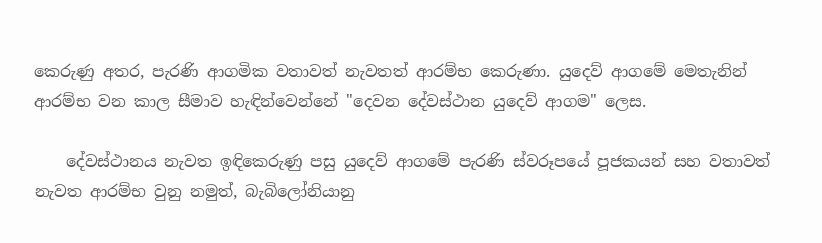කෙරුණු අතර, පැරණි ආගමික වතාවත් නැවතත් ආරම්භ කෙරුණා. යුදෙව් ආගමේ මෙතැනින් ආරම්භ වන කාල සීමාව හැඳින්වෙන්නේ "දෙවන දේවස්ථාන යුදෙව් ආගම" ලෙස.

    දේවස්ථානය නැවත ඉඳිකෙරුණු පසු යුදෙව් ආගමේ පැරණි ස්වරූපයේ පූජකයන් සහ වතාවත් නැවත ආරම්භ වුනු නමුත්, බැබිලෝනියානු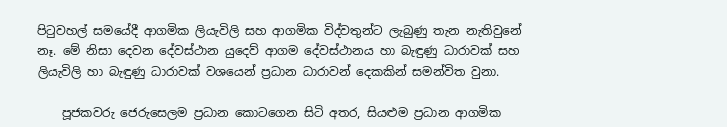පිටුවහල් සමයේදී ආගමික ලියැවිලි සහ ආගමික විද්වතුන්ට ලැබුණු තැන නැතිවුනේ නෑ. මේ නිසා දෙවන දේවස්ථාන යුදෙව් ආගම දේවස්ථානය හා බැඳුණු ධාරාවක් සහ ලියැවිලි හා බැඳුණු ධාරාවක් වශයෙන් ප්‍රධාන ධාරාවන් දෙකකින් සමන්විත වුනා.

    පූජකවරු ජෙරුසෙලම ප්‍රධාන කොටගෙන සිටි අතර, සියළුම ප්‍රධාන ආගමික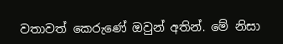වතාවත් කෙරුණේ ඔවුන් අතින්. මේ නිසා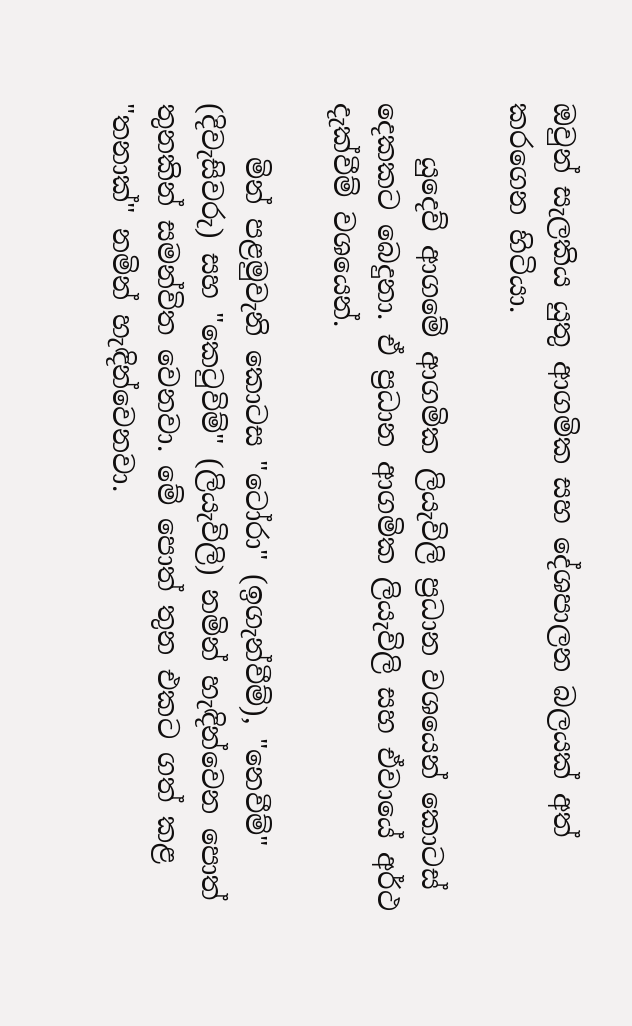ඔවුන් සැලකිය යුතු ආගමික සහ දේශපාලන බලයක් අත් කරගෙන හිටියා.

    යුදෙව් ආගමේ ආගමික ලියැවිලි ප්‍රධාන වශයෙන් කොටස් දෙකකට බෙදුනා. ඒ ප්‍රධාන ආගමික ලියැවිලි සහ ඒවායේ අර්ථ දැක්වීම් වශයෙන්.

    මින් පළමුවැනි කොටස "ටෝරා" (ඉගැන්වීම්), "නෙවීම්" (දිවැසිවරු) සහ "කෙටුවිම්" (ලියැවිලි) නමින් හැඳින්වෙන පොත් තුනකින් සමන්විත වෙනවා. මේ පොත් තුන එකට ගත් කළ "තනාක්" නමින් හැඳින්වෙනවා.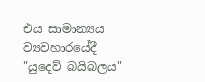එය සාමාන්‍යය ව්‍යවහාරයේදී "යුදෙව් බයිබලය"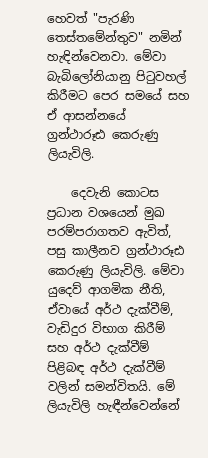හෙවත් "පැරණි තෙස්තමේන්තුව" නමින් හැඳින්වෙනවා. මේවා බැබිලෝනියානු පිටුවහල් කිරීමට පෙර සමයේ සහ ඒ ආසන්නයේ ග්‍රන්ථාරූඪ කෙරුණු ලියැවිලි.

    දෙවැනි කොටස ප්‍රධාන වශයෙන් මුඛ පරම්පරාගතව ඇවිත්, පසු කාලීනව ග්‍රන්ථාරූඪ කෙරුණු ලියැවිලි. මේවා යුදෙව් ආගමික නීති, ඒවායේ අර්ථ දැක්වීම්, වැඩිදුර විභාග කිරීම් සහ අර්ථ දැක්වීම් පිළිබඳ අර්ථ දැක්වීම් වලින් සමන්විතයි. මේ ලියැවිලි හැඳීන්වෙන්නේ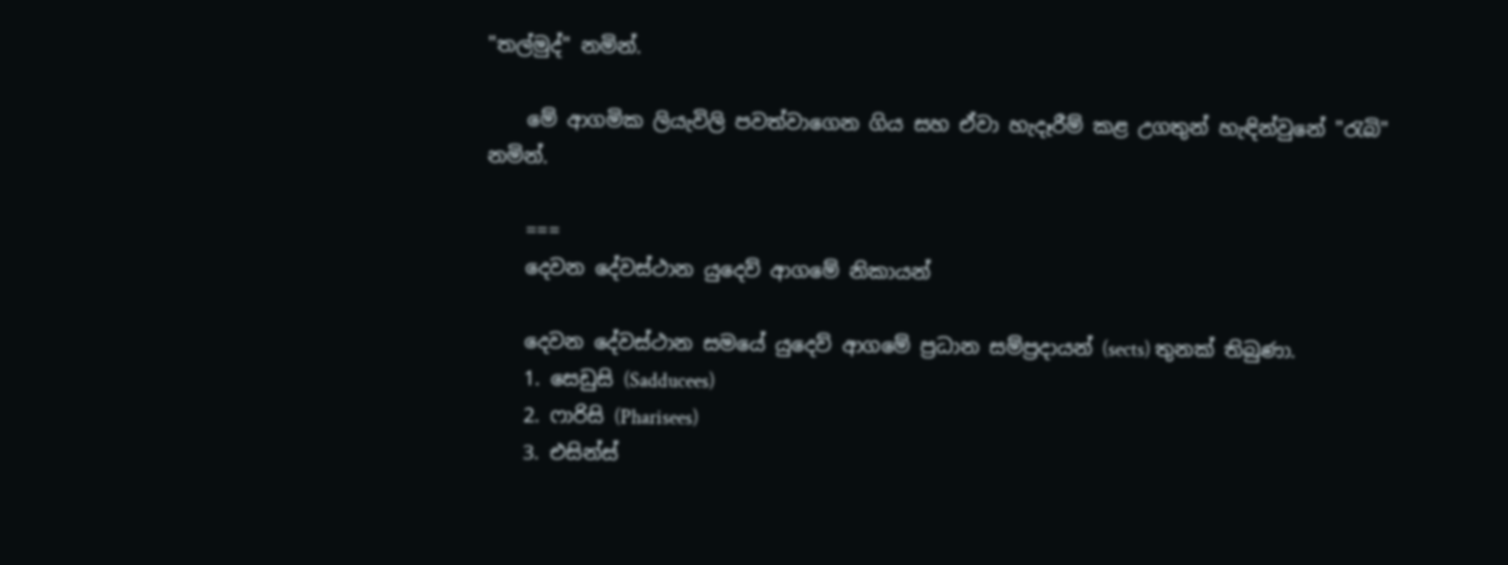"තල්මුද්" නමින්.

    මේ ආගමික ලියැවිලි පවත්වාගෙන ගිය සහ ඒවා හැදෑරීම් කළ උගතුන් හැඳින්වුනේ "රැබි" නමින්.

    ===
    දෙවන දේවස්ථාන යුදෙව් ආගමේ නිකායන්

    දෙවන දේවස්ථාන සමයේ යුදෙව් ආගමේ ප්‍රධාන සම්ප්‍රදායන් (sects) තුනක් තිබුණා.
    1. සෙඩුසි (Sadducees)
    2. ෆාරිසි (Pharisees)
    3. එසින්ස්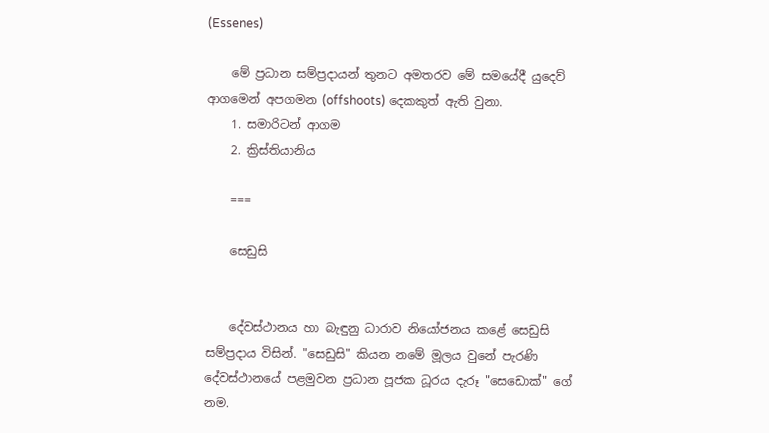(Essenes)

    මේ ප්‍රධාන සම්ප්‍රදායන් තුනට අමතරව මේ සමයේදී යුදෙව් ආගමෙන් අපගමන (offshoots) දෙකකුත් ඇති වුනා.
    1. සමාරිටන් ආගම
    2. ක්‍රිස්තියානිය

    ===

    සෙඩුසි


    දේවස්ථානය හා බැඳුනු ධාරාව නියෝජනය කළේ සෙඩුසි සම්ප්‍රදාය විසින්. "සෙඩුසි" කියන නමේ මූලය වුනේ පැරණි දේවස්ථානයේ පළමුවන ප්‍රධාන පූජක ධූරය දැරූ "සෙඩොක්" ගේ නම.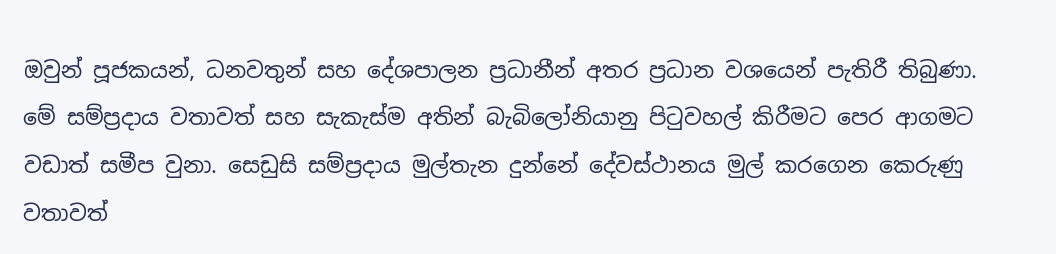ඔවුන් පූජකයන්, ධනවතුන් සහ දේශපාලන ප්‍රධානීන් අතර ප්‍රධාන වශයෙන් පැතිරී තිබුණා. මේ සම්ප්‍රදාය වතාවත් සහ සැකැස්ම අතින් බැබිලෝනියානු පිටුවහල් කිරීමට පෙර ආගමට වඩාත් සමීප වුනා. සෙඩුසි සම්‍ප්‍රදාය මුල්තැන දුන්නේ දේවස්ථානය මුල් කරගෙන කෙරුණු වතාවත්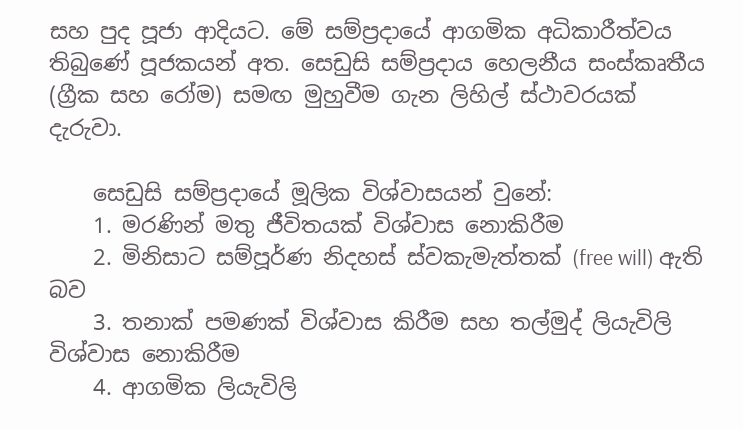සහ පුද පූජා ආදියට. මේ සම්ප්‍රදායේ ආගමික අධිකාරීත්වය තිබුණේ පූජකයන් අත. සෙඩුසි සම්ප්‍රදාය හෙලනීය සංස්කෘතීය (ග්‍රීක සහ රෝම) සමඟ මුහුවීම ගැන ලිහිල් ස්ථාවරයක් දැරුවා.

    සෙඩුසි සම්ප්‍රදායේ මූලික විශ්වාසයන් වුනේ:
    1. මරණින් මතු ජීවිතයක් විශ්වාස නොකිරීම
    2. මිනිසාට සම්පූර්ණ නිදහස් ස්වකැමැත්තක් (free will) ඇති බව
    3. තනාක් පමණක් විශ්වාස කිරීම සහ තල්මුද් ලියැවිලි විශ්වාස නොකිරීම
    4. ආගමික ලියැවිලි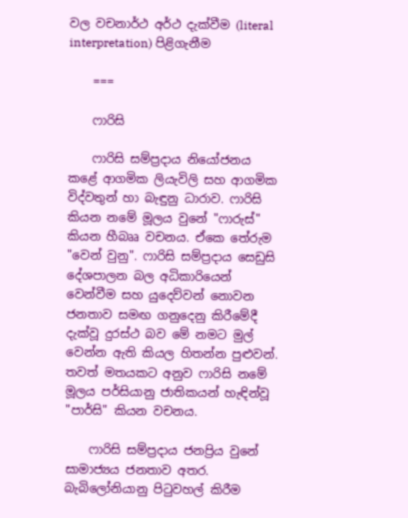වල වචනාර්ථ අර්ථ දැක්වීම (literal interpretation) පිළිගැනීම

    ===

    ෆාරිසි

    ෆාරිසි සම්ප්‍රදාය නියෝජනය කළේ ආගමික ලියැවිලි සහ ආගමික විද්වතුන් හා බැඳුනු ධාරාව. ෆාරිසි කියන නමේ මූලය වුනේ "ෆාරුස්" කියන හීබෲ වචනය. ඒකෙ තේරුම "වෙන් වුනු". ෆාරිසි සම්ප්‍රදාය සෙඩුසි දේශපාලන බල අධිකාරියෙන් වෙන්වීම සහ යුදෙව්වන් නොවන ජනතාව සමඟ ගනුදෙනු කිරීමේදී දැක්වූ දුරස්ථ බව මේ නමට මුල් වෙන්න ඇති කියල හිතන්න පුළුවන්. තවත් මතයකට අනුව ෆාරිසි නමේ මූලය පර්සියානු ජාතිකයන් හැඳින්වූ "පාර්සි" කියන වචනය.

    ෆාරිසි සම්ප්‍රදාය ජනප්‍රිය වුනේ සාමාජ්‍යය ජනතාව අතර. බැබිලෝනියානු පිටුවහල් කිරීම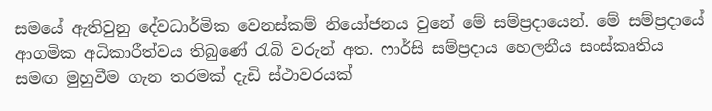සමයේ ඇතිවුනු දේවධාර්මික වෙනස්කම් නියෝජනය වුනේ මේ සම්ප්‍රදායෙන්. මේ සම්ප්‍රදායේ ආගමික අධිකාරීත්වය තිබුණේ රැබි වරුන් අත. ෆාර්සි සම්ප්‍රදාය හෙලනීය සංස්කෘතිය සමඟ මුහුවීම ගැන තරමක් දැඩි ස්ථාවරයක්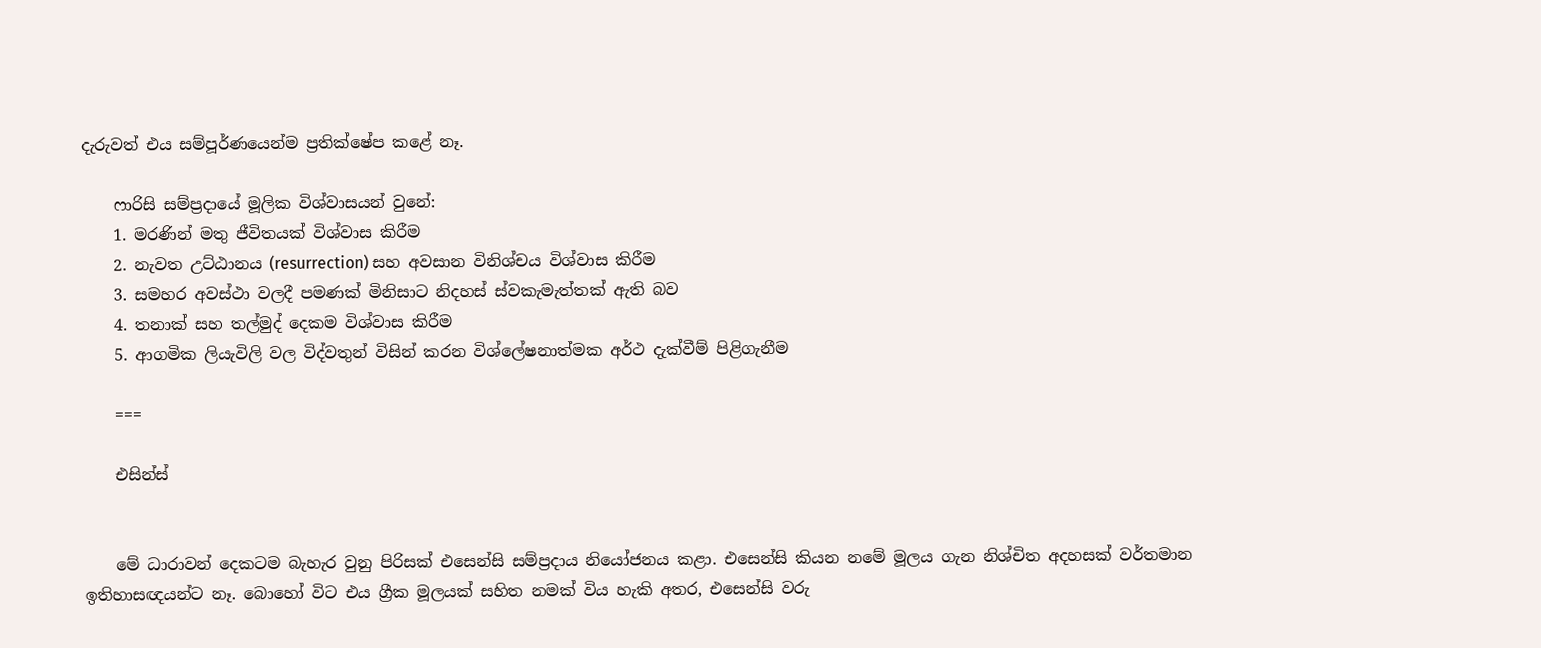දැරුවත් එය සම්පූර්ණයෙන්ම ප්‍රතික්ෂේප කළේ නෑ.

    ෆාරිසි සම්ප්‍රදායේ මූලික විශ්වාසයන් වුනේ:
    1. මරණින් මතු ජීවිතයක් විශ්වාස කිරීම
    2. නැවත උට්ඨානය (resurrection) සහ අවසාන විනිශ්චය විශ්වාස කිරීම
    3. සමහර අවස්ථා වලදී පමණක් මිනිසාට නිදහස් ස්වකැමැත්තක් ඇති බව
    4. තනාක් සහ තල්මුද් දෙකම විශ්වාස කිරීම
    5. ආගමික ලියැවිලි වල විද්වතුන් විසින් කරන විශ්ලේෂනාත්මක අර්ථ දැක්වීම් පිළිගැනීම

    ===

    එසින්ස්


    මේ ධාරාවන් දෙකටම බැහැර වුනු පිරිසක් එසෙන්සි සම්ප්‍රදාය නියෝජනය කළා. එසෙන්සි කියන නමේ මූලය ගැන නිශ්චිත අදහසක් වර්තමාන ඉතිහාසඥයන්ට නෑ. බොහෝ විට එය ග්‍රීක මූලයක් සහිත නමක් විය හැකි අතර, එසෙන්සි වරු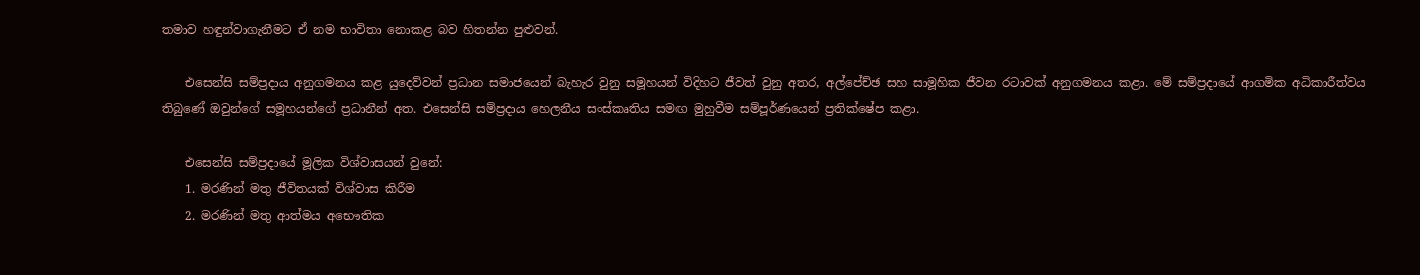තමාව හඳුන්වාගැනීමට ඒ නම භාවිතා නොකළ බව හිතන්න පුළුවන්.

    එසෙන්සි සම්ප්‍රදාය අනුගමනය කළ යුදෙව්වන් ප්‍රධාන සමාජයෙන් බැහැර වුනු සමූහයන් විදිහට ජීවත් වුනු අතර, අල්පේච්ඡ සහ සාමූහික ජීවන රටාවක් අනුගමනය කළා. මේ සම්ප්‍රදායේ ආගමික අධිකාරීත්වය තිබුණේ ඔවුන්ගේ සමූහයන්ගේ ප්‍රධානීන් අත. එසෙන්සි සම්ප්‍රදාය හෙලනීය සංස්කෘතිය සමඟ මුහුවීම සම්පූර්ණයෙන් ප්‍රතික්ෂේප කළා.

    එසෙන්සි සම්ප්‍රදායේ මූලික විශ්වාසයන් වුනේ:
    1. මරණින් මතු ජීවිතයක් විශ්වාස කිරීම
    2. මරණින් මතු ආත්මය අභෞතික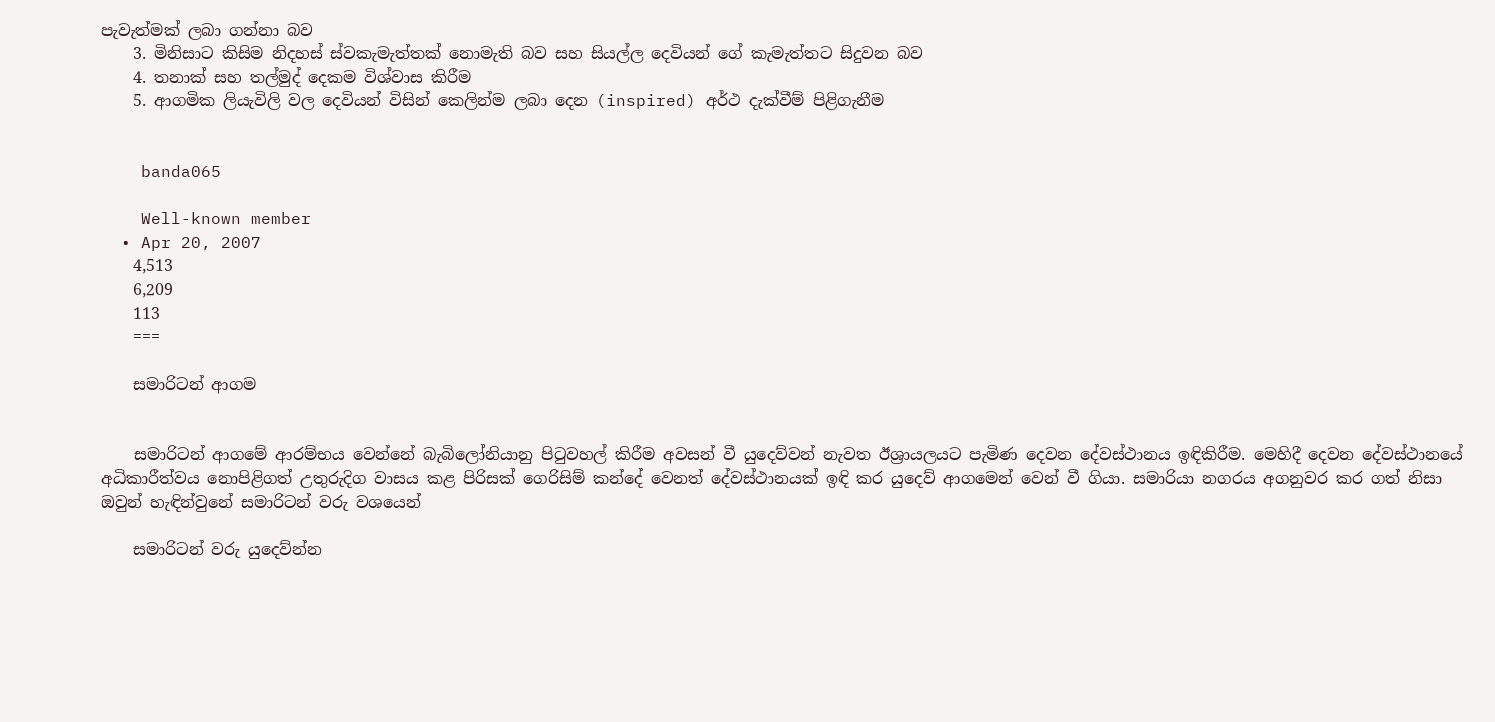පැවැත්මක් ලබා ගන්නා බව
    3. මිනිසාට කිසිම නිදහස් ස්වකැමැත්තක් නොමැති බව සහ සියල්ල දෙවියන් ගේ කැමැත්තට සිදුවන බව
    4. තනාක් සහ තල්මුද් දෙකම විශ්වාස කිරීම
    5. ආගමික ලියැවිලි වල දෙවියන් විසින් කෙලින්ම ලබා දෙන (inspired) අර්ථ දැක්වීම් පිළිගැනීම


    banda065

    Well-known member
  • Apr 20, 2007
    4,513
    6,209
    113
    ===

    සමාරිටන් ආගම


    සමාරිටන් ආගමේ ආරම්භය වෙන්නේ බැබිලෝනියානු පිටුවහල් කිරීම අවසන් වී යුදෙව්වන් නැවත ඊශ්‍රායලයට පැමිණ දෙවන දේවස්ථානය ඉඳිකිරීම. මෙහිදී දෙවන දේවස්ථානයේ අධිකාරීත්වය නොපිළිගත් උතුරුදිග වාසය කළ පිරිසක් ගෙරිසිම් කන්දේ වෙනත් දේවස්ථානයක් ඉඳි කර යුදෙව් ආගමෙන් වෙන් වී ගියා. සමාරියා නගරය අගනුවර කර ගත් නිසා ඔවුන් හැඳින්වුනේ සමාරිටන් වරු වශයෙන්

    සමාරිටන් වරු යුදෙව්න්න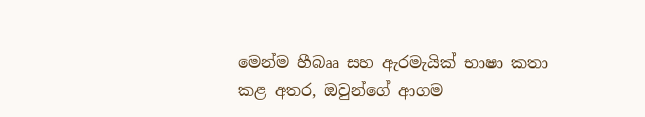මෙන්ම හීබෲ සහ ඇරමැයික් භාෂා කතා කළ අතර, ඔවුන්ගේ ආගම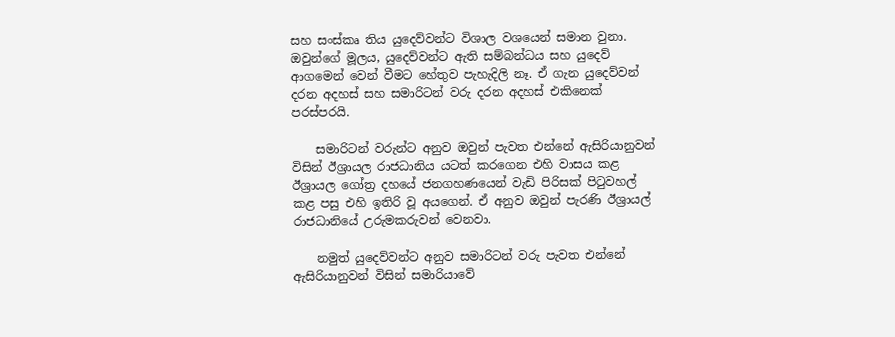සහ සංස්කෘ තිය යුදෙව්වන්ට විශාල වශයෙන් සමාන වුනා. ඔවුන්ගේ මූලය, යුදෙව්වන්ට ඇති සම්බන්ධය සහ යුදෙව් ආගමෙන් වෙන් වීමට හේතුව පැහැදිලි නෑ. ඒ ගැන යුදෙව්වන් දරන අදහස් සහ සමාරිටන් වරු දරන අදහස් එකිනෙක් පරස්පරයි.

    සමාරිටන් වරුන්ට අනුව ඔවුන් පැවත එන්නේ ඇසිරියානුවන් විසින් ඊශ්‍රායල රාජධානිය යටත් කරගෙන එහි වාසය කළ ඊශ්‍රායල ගෝත්‍ර දහයේ ජනගහණයෙන් වැඩි පිරිසක් පිටුවහල් කළ පසු එහි ඉතිරි වූ අයගෙන්. ඒ අනුව ඔවුන් පැරණි ඊශ්‍රායල් රාජධානියේ උරුමකරුවන් වෙනවා.

    නමුත් යුදෙව්වන්ට අනුව සමාරිටන් වරු පැවත එන්නේ ඇසිරියානුවන් විසින් සමාරියාවේ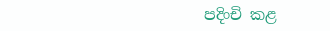පදිංචි කළ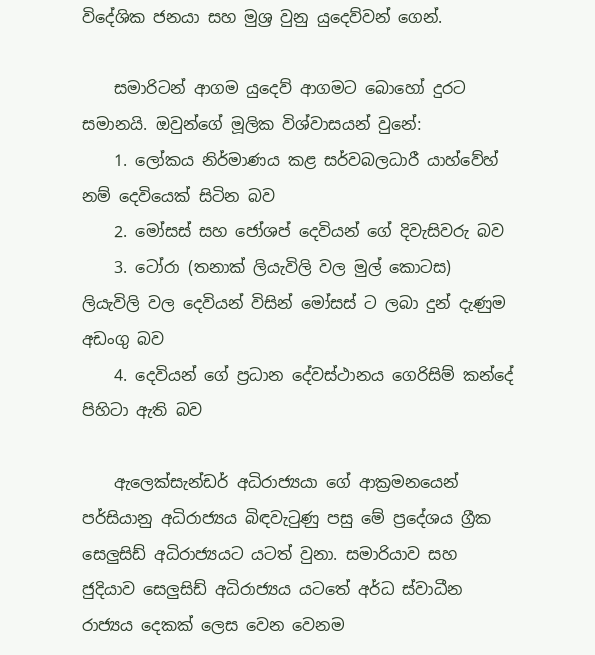විදේශික ජනයා සහ මුශ්‍ර වුනු යුදෙව්වන් ගෙන්.

    සමාරිටන් ආගම යුදෙව් ආගමට බොහෝ දුරට සමානයි. ඔවුන්ගේ මූලික විශ්වාසයන් වුනේ:
    1. ලෝකය නිර්මාණය කළ සර්වබලධාරී යාහ්වේහ් නම් දෙවියෙක් සිටින බව
    2. මෝසස් සහ ජෝශප් දෙවියන් ගේ දිවැසිවරු බව
    3. ටෝරා (තනාක් ලියැවිලි වල මුල් කොටස) ලියැවිලි වල දෙවියන් විසින් මෝසස් ට ලබා දුන් දැණුම අඩංගු බව
    4. දෙවියන් ගේ ප්‍රධාන දේවස්ථානය ගෙරිසිම් කන්දේ පිහිටා ඇති බව

    ඇලෙක්සැන්ඩර් අධිරාජ්‍යයා ගේ ආක්‍රමනයෙන් පර්සියානු අධිරාජ්‍යය බිඳවැටුණු පසු මේ ප්‍රදේශය ග්‍රීක සෙලුසිඩ් අධිරාජ්‍යයට යටත් වුනා. සමාරියාව සහ ජුදියාව සෙලුසිඩ් අධිරාජ්‍යය යටතේ අර්ධ ස්වාධීන රාජ්‍යය දෙකක් ලෙස වෙන වෙනම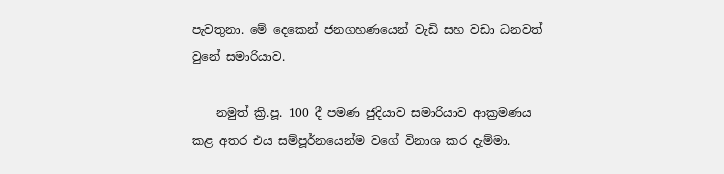පැවතුනා. මේ දෙකෙන් ජනගහණයෙන් වැඩි සහ වඩා ධනවත් වුනේ සමාරියාව.

    නමුත් ක්‍රි.පූ. 100 දී පමණ ජුදියාව සමාරියාව ආක්‍රමණය කළ අතර එය සම්පූර්නයෙන්ම වගේ විනාශ කර දැම්මා.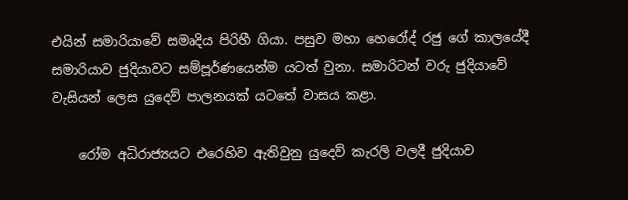එයින් සමාරියාවේ සමෘදිය පිරිහී ගියා. පසුව මහා හෙරෝද් රජු ගේ කාලයේදී සමාරියාව ජුදියාවට සම්පූර්ණයෙන්ම යටත් වුනා. සමාරිටන් වරු ජුදියාවේ වැසියන් ලෙස යුදෙව් පාලනයක් යටතේ වාසය කළා.

    රෝම අධිරාජ්‍යයට එරෙහිව ඇතිවුනු යුදෙව් කැරලි වලදී ජුදියාව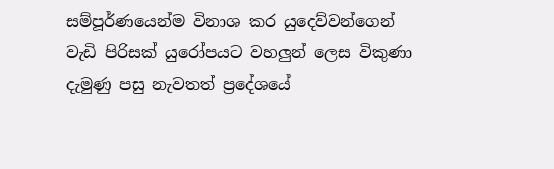සම්පූර්ණයෙන්ම විනාශ කර යුදෙව්වන්ගෙන් වැඩි පිරිසක් යුරෝපයට වහලුන් ලෙස විකුණා දැමුණු පසු නැවතත් ප්‍රදේශයේ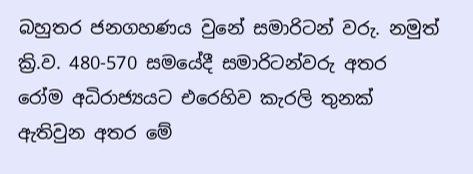බහුතර ජනගහණය වුනේ සමාරිටන් වරු. නමුත් ක්‍රි.ව. 480-570 සමයේදී සමාරිටන්වරු අතර රෝම අධිරාජ්‍යයට එරෙහිව කැරලි තුනක් ඇතිවුන අතර මේ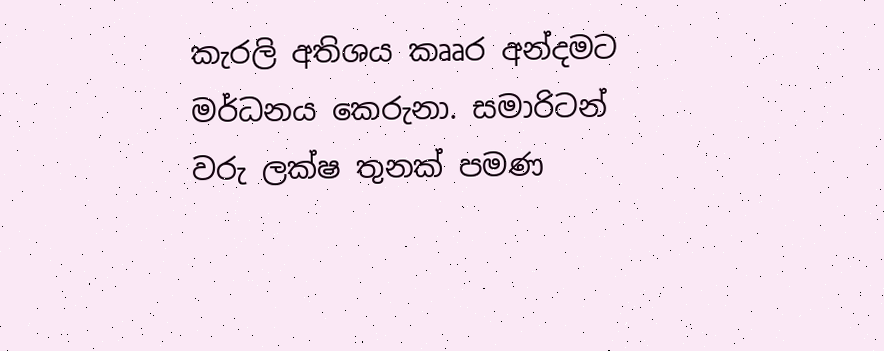කැරලි අතිශය කෲර අන්දමට මර්ධනය කෙරුනා. සමාරිටන් වරු ලක්ෂ තුනක් පමණ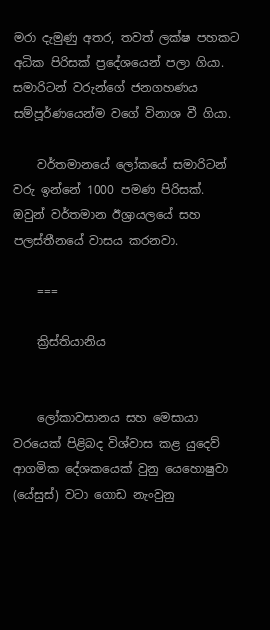මරා දැමුණු අතර, තවත් ලක්ෂ පහකට අධික පිරිසක් ප්‍රදේශයෙන් පලා ගියා. සමාරිටන් වරුන්ගේ ජනගහණය සම්පූර්ණයෙන්ම වගේ විනාශ වී ගියා.

    වර්තමානයේ ලෝකයේ සමාරිටන් වරු ඉන්නේ 1000 පමණ පිරිසක්. ඔවුන් වර්තමාන ඊශ්‍රායලයේ සහ පලස්තීනයේ වාසය කරනවා.

    ===

    ක්‍රිස්තියානිය


    ලෝකාවසානය සහ මෙසායා වරයෙක් පිළිබද විශ්වාස කළ යුදෙව් ආගමික දේශකයෙක් වුනු යෙහොෂුවා (යේසුස්) වටා ගොඩ නැංවුනු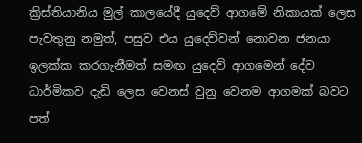ක්‍රිස්තියානිය මුල් කාලයේදී යුදෙව් ආගමේ නිකායක් ලෙස පැවතුනු නමුත්, පසුව එය යුදෙව්වන් නොවන ජනයා ඉලක්ක කරගැනීමත් සමඟ යුදෙව් ආගමෙන් දේව ධාර්මිකව දැඩි ලෙස වෙනස් වුනු වෙනම ආගමක් බවට පත්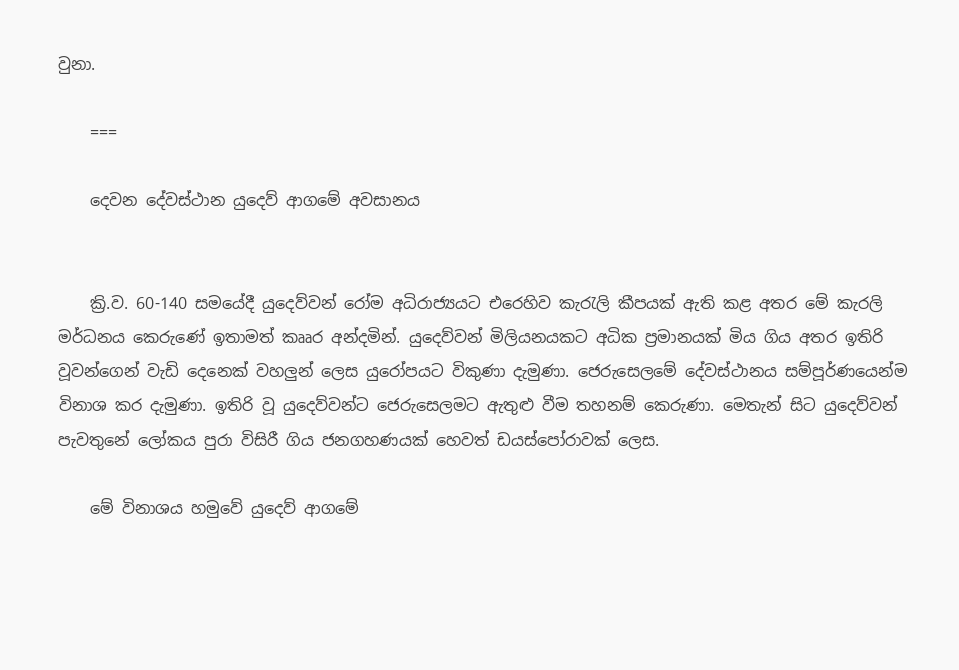වුනා.

    ===

    දෙවන දේවස්ථාන යුදෙව් ආගමේ අවසානය


    ක්‍රි.ව. 60-140 සමයේදී යුදෙව්වන් රෝම අධිරාජ්‍යයට එරෙහිව කැරැලි කීපයක් ඇති කළ අතර මේ කැරලි මර්ධනය කෙරුණේ ඉතාමත් කෲර අන්දමින්. යුදෙව්වන් මිලියනයකට අධික ප්‍රමානයක් මිය ගිය අතර ඉතිරි වූවන්ගෙන් වැඩි දෙනෙක් වහලුන් ලෙස යුරෝපයට විකුණා දැමුණා. ජෙරුසෙලමේ දේවස්ථානය සම්පූර්ණයෙන්ම විනාශ කර දැමුණා. ඉතිරි වූ යුදෙව්වන්ට ජෙරුසෙලමට ඇතුළු වීම තහනම් කෙරුණා. මෙතැන් සිට යුදෙව්වන් පැවතුනේ ලෝකය පුරා විසිරී ගිය ජනගහණයක් හෙවත් ඩයස්පෝරාවක් ලෙස.

    මේ විනාශය හමුවේ යුදෙව් ආගමේ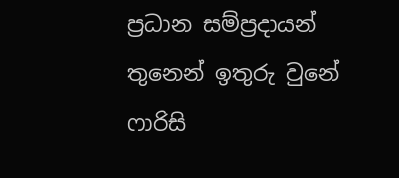ප්‍රධාන සම්ප්‍රදායන් තුනෙන් ඉතුරු වුනේ ෆාරිසි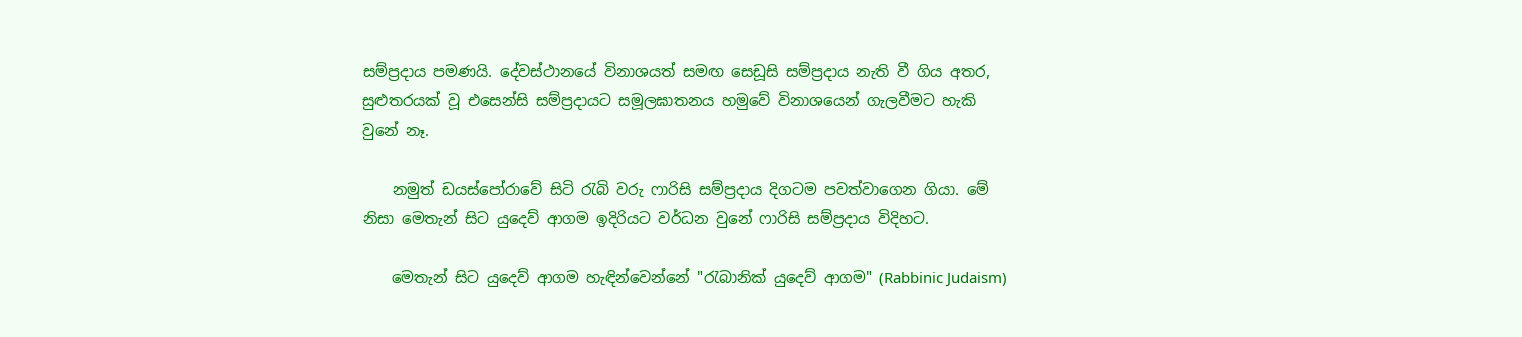සම්ප්‍රදාය පමණයි. දේවස්ථානයේ විනාශයත් සමඟ සෙඩූසි සම්ප්‍රදාය නැති වී ගිය අතර, සුළුතරයක් වූ එසෙන්සි සම්ප්‍රදායට සමූලඝාතනය හමුවේ විනාශයෙන් ගැලවීමට හැකි වුනේ නෑ.

    නමුත් ඩයස්පෝරාවේ සිටි රැබි වරු ෆාරිසි සම්ප්‍රදාය දිගටම පවත්වාගෙන ගියා. මේ නිසා මෙතැන් සිට යුදෙව් ආගම ඉදිරියට වර්ධන වුනේ ෆාරිසි සම්ප්‍රදාය විදිහට.

    මෙතැන් සිට යුදෙව් ආගම හැඳින්වෙන්නේ "රැබානික් යුදෙව් ආගම" (Rabbinic Judaism)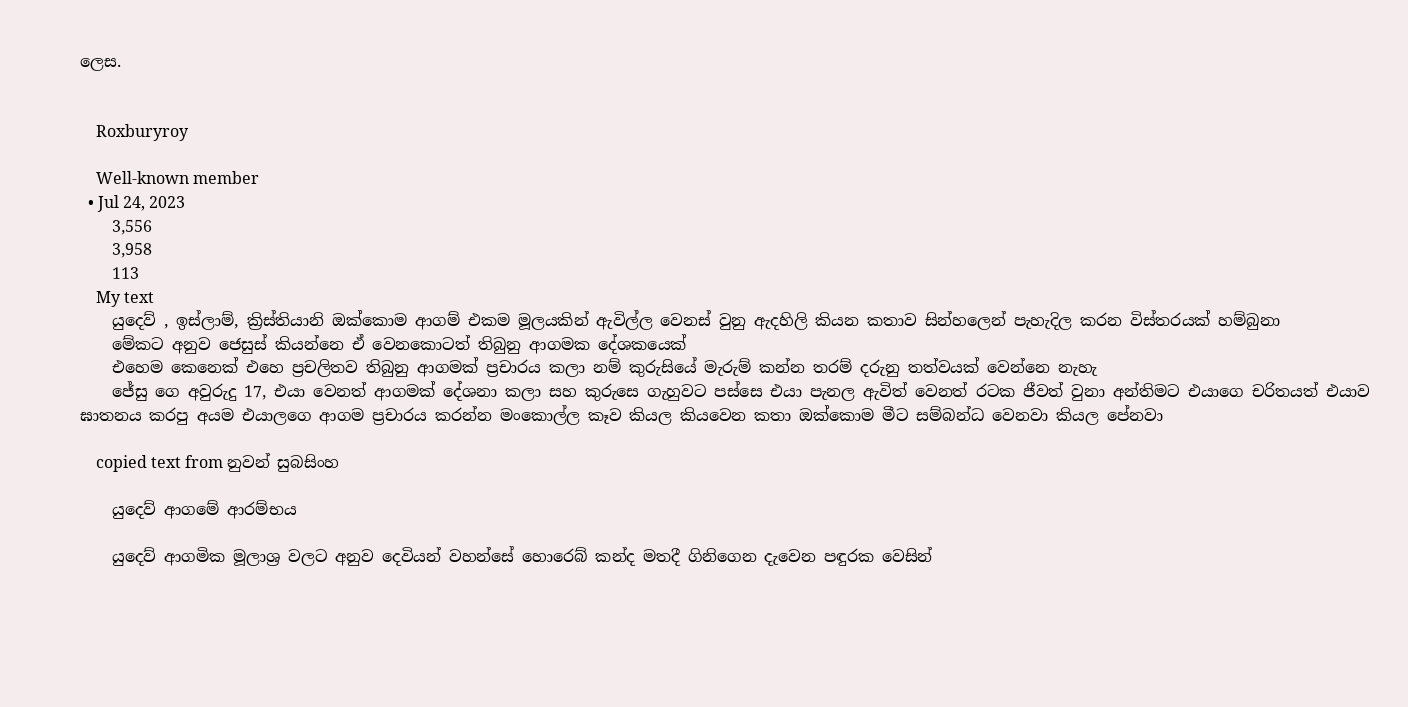ලෙස.


    Roxburyroy

    Well-known member
  • Jul 24, 2023
    3,556
    3,958
    113
    My text
    යුදෙව් , ඉස්ලාම්, ක්‍රිස්තියානි ඔක්කොම ආගම් එකම මූලයකින් ඇවිල්ල වෙනස් වුනු ඇදහිලි කියන කතාව සින්හලෙන් පැහැදිල කරන විස්තරයක් හම්බුනා
    මේකට අනුව ජෙසුස් කියන්නෙ ඒ වෙනකොටත් තිබුනු ආගමක දේශකයෙක්
    එහෙම කෙනෙක් එහෙ ප්‍රචලිතව තිබුනු ආගමක් ප්‍රචාරය කලා නම් කුරුසියේ මැරුම් කන්න තරම් දරුනු තත්වයක් වෙන්නෙ නැහැ
    ජේසු ගෙ අවුරුදු 17, එයා වෙනත් ආගමක් දේශනා කලා සහ කුරුසෙ ගැහුවට පස්සෙ එයා පැනල ඇවිත් වෙනත් රටක ජීවත් වුනා අන්තිමට එයාගෙ චරිතයත් එයාව ඝාතනය කරපු අයම එයාලගෙ ආගම ප්‍රචාරය කරන්න මංකොල්ල කෑව කියල කියවෙන කතා ඔක්කොම මීට සම්බන්ධ වෙනවා කියල පේනවා

    copied text from නුවන් සුබසිංහ

    යුදෙව් ආගමේ ආරම්භය

    යුදෙව් ආගමික මූලාශ්‍ර වලට අනුව දෙවියන් වහන්සේ හොරෙබ් කන්ද මතදී ගිනිගෙන දැවෙන පඳුරක වෙසින්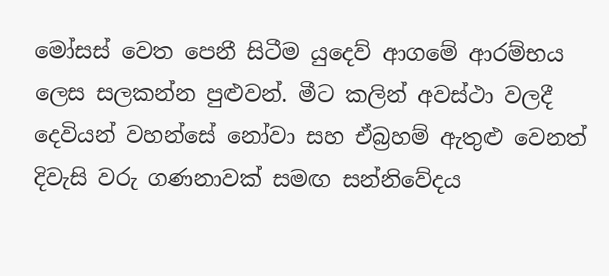මෝසස් වෙත පෙනී සිටීම යුදෙව් ආගමේ ආරම්භය ලෙස සලකන්න පුළුවන්. මීට කලින් අවස්ථා වලදී දෙවියන් වහන්සේ නෝවා සහ ඒබ්‍රහම් ඇතුළු වෙනත් දිවැසි වරු ගණනාවක් සමඟ සන්නිවේදය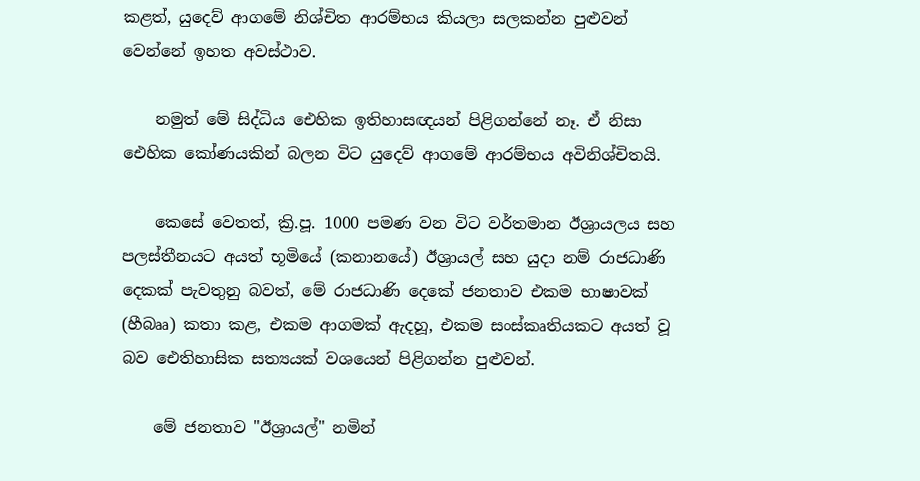කළත්, යුදෙව් ආගමේ නිශ්චිත ආරම්භය කියලා සලකන්න පුළුවන් වෙන්නේ ඉහත අවස්ථාව.

    නමුත් මේ සිද්ධිය ඓහික ඉතිහාසඥයන් පිළිගන්නේ නෑ. ඒ නිසා ඓහික කෝණයකින් බලන විට යුදෙව් ආගමේ ආරම්භය අවිනිශ්චිතයි.

    කෙසේ වෙතත්, ක්‍රි.පූ. 1000 පමණ වන විට වර්තමාන ඊශ්‍රායලය සහ පලස්තීනයට අයත් භූමියේ (කනානයේ) ඊශ්‍රායල් සහ යුදා නම් රාජධාණි දෙකක් පැවතුනු බවත්, මේ රාජධාණි දෙකේ ජනතාව එකම භාෂාවක් (හීබෲ) කතා කළ, එකම ආගමක් ඇදහූ, එකම සංස්කෘතියකට අයත් වූ බව ඓතිහාසික සත්‍යයක් වශයෙන් පිළිගන්න පුළුවන්.

    මේ ජනතාව "ඊශ්‍රායල්" නමින්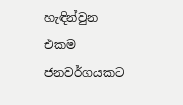හැඳින්වුන එකම ජනවර්ගයකට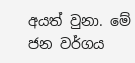අයත් වුනා. මේ ජන වර්ගය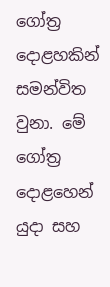ගෝත්‍ර දොළහකින් සමන්විත වුනා. මේ ගෝත්‍ර දොළහෙන් යුදා සහ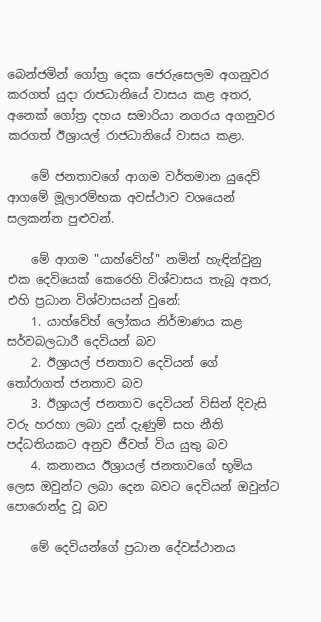බෙන්ජමින් ගෝත්‍ර දෙක ජෙරුසෙලම අගනුවර කරගත් යුදා රාජධානියේ වාසය කළ අතර, අනෙක් ගෝත්‍ර දහය සමාරියා නගරය අගනුවර කරගත් ඊශ්‍රායල් රාජධානියේ වාසය කළා.

    මේ ජනතාවගේ ආගම වර්තමාන යුදෙව් ආගමේ මූලාරම්භක අවස්ථාව වශයෙන් සලකන්න පුළුවන්.

    මේ ආගම "යාහ්වේහ්" නමින් හැඳින්වුනු එක දෙවියෙක් කෙරෙහි විශ්වාසය තැබූ අතර, එහි ප්‍රධාන විශ්වාසයන් වුනේ:
    1. යාහ්වේහ් ලෝකය නිර්මාණය කළ සර්වබලධාරී දෙවියන් බව
    2. ඊශ්‍රායල් ජනතාව දෙවියන් ගේ තෝරාගත් ජනතාව බව
    3. ඊශ්‍රායල් ජනතාව දෙවියන් විසින් දිවැසි වරු හරහා ලබා දුන් දැණුම් සහ නීති පද්ධතියකට අනුව ජීවත් විය යුතු බව
    4. කනානය ඊශ්‍රායල් ජනතාවගේ භූමිය ලෙස ඔවුන්ට ලබා දෙන බවට දෙවියන් ඔවුන්ට පොරොන්දු වූ බව

    මේ දෙවියන්ගේ ප්‍රධාන දේවස්ථානය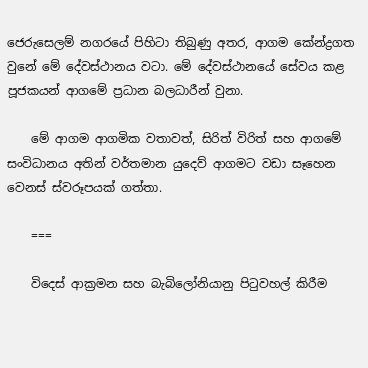ජෙරුසෙලම් නගරයේ පිහිටා තිබුණු අතර, ආගම කේන්ද්‍රගත වුනේ මේ දේවස්ථානය වටා. මේ දේවස්ථානයේ සේවය කළ පූජකයන් ආගමේ ප්‍රධාන බලධාරීන් වුනා.

    මේ ආගම ආගමික වතාවත්, සිරිත් විරිත් සහ ආගමේ සංවිධානය අතින් වර්තමාන යුදෙව් ආගමට වඩා සෑහෙන වෙනස් ස්වරූපයක් ගත්තා.

    ===

    විදෙස් ආක්‍රමන සහ බැබිලෝනියානු පිටුවහල් කිරීම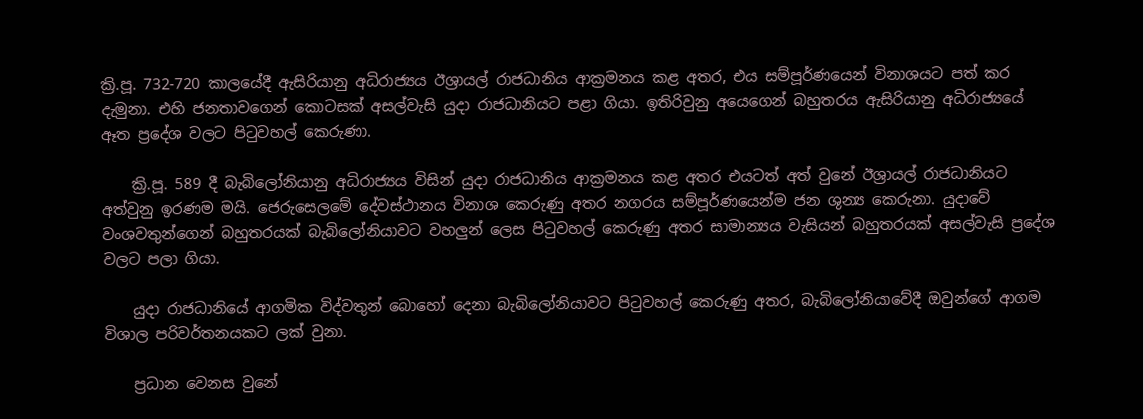ක්‍රි.පූ. 732-720 කාලයේදී ඇසිරියානු අධිරාජ්‍යය ඊශ්‍රායල් රාජධානිය ආක්‍රමනය කළ අතර, එය සම්පූර්ණයෙන් විනාශයට පත් කර දැමුනා. එහි ජනතාවගෙන් කොටසක් අසල්වැසි යුදා රාජධානියට පළා ගියා. ඉතිරිවුනු අයෙගෙන් බහුතරය ඇසිරියානු අධිරාජ්‍යයේ ඈත ප්‍රදේශ වලට පිටුවහල් කෙරුණා.

    ක්‍රි.පූ. 589 දී බැබිලෝනියානු අධිරාජ්‍යය විසින් යුදා රාජධානිය ආක්‍රමනය කළ අතර එයටත් අත් වුනේ ඊශ්‍රායල් රාජධානියට අත්වුනු ඉරණම මයි. ජෙරුසෙලමේ දේවස්ථානය විනාශ කෙරුණු අතර නගරය සම්පූර්ණයෙන්ම ජන ශුන්‍ය කෙරුනා. යුදාවේ වංශවතුන්ගෙන් බහුතරයක් බැබිලෝනියාවට වහලුන් ලෙස පිටුවහල් කෙරුණු අතර සාමාන්‍යය වැසියන් බහුතරයක් අසල්වැසි ප්‍රදේශ වලට පලා ගියා.

    යුදා රාජධානියේ ආගමික විද්වතුන් බොහෝ දෙනා බැබිලෝනියාවට පිටුවහල් කෙරුණු අතර, බැබිලෝනියාවේදී ඔවුන්ගේ ආගම විශාල පරිවර්තනයකට ලක් වුනා.

    ප්‍රධාන වෙනස වුනේ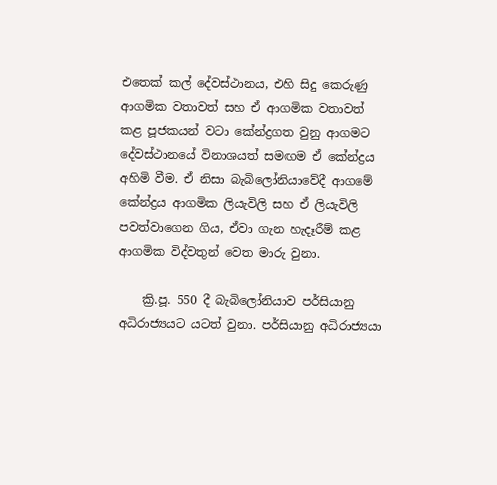එතෙක් කල් දේවස්ථානය, එහි සිදු කෙරුණු ආගමික වතාවත් සහ ඒ ආගමික වතාවත් කළ පූජකයන් වටා කේන්ද්‍රගත වුනු ආගමට දේවස්ථානයේ විනාශයත් සමඟම ඒ කේන්ද්‍රය අහිමි වීම. ඒ නිසා බැබිලෝනියාවේදී ආගමේ කේන්ද්‍රය ආගමික ලියැවිලි සහ ඒ ලියැවිලි පවත්වාගෙන ගිය, ඒවා ගැන හැදෑරීම් කළ ආගමික විද්වතුන් වෙත මාරු වුනා.

    ක්‍රි.පූ. 550 දී බැබිලෝනියාව පර්සියානු අධිරාජ්‍යයට යටත් වුනා. පර්සියානු අධිරාජ්‍යයා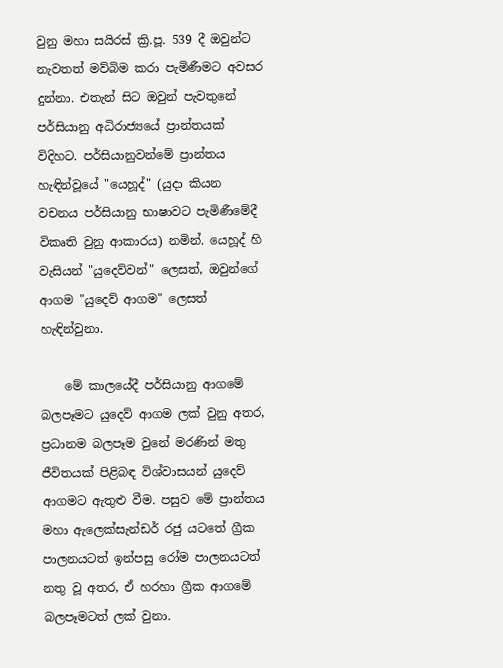වුනු මහා සයිරස් ක්‍රි.පූ. 539 දී ඔවුන්ට නැවතත් මව්බිම කරා පැමිණීමට අවසර දුන්නා. එතැන් සිට ඔවුන් පැවතුනේ පර්සියානු අධිරාජ්‍යයේ ප්‍රාන්තයක් විදිහට. පර්සියානුවන්මේ ප්‍රාන්තය හැඳින්වූයේ "යෙහූද්" (යුදා කියන වචනය පර්සියානු භාෂාවට පැමිණීමේදී විකෘති වුනු ආකාරය) නමින්. යෙහූද් හි වැසියන් "යුදෙව්වන්" ලෙසත්, ඔවුන්ගේ ආගම "යුදෙව් ආගම" ලෙසත් හැඳින්වුනා.

    මේ කාලයේදී පර්සියානු ආගමේ බලපෑමට යුදෙව් ආගම ලක් වුනු අතර, ප්‍රධානම බලපෑම වුනේ මරණින් මතු ජීවිතයක් පිළිබඳ විශ්වාසයන් යුදෙව් ආගමට ඇතුළු වීම. පසුව මේ ප්‍රාන්තය මහා ඇලෙක්සැන්ඩර් රජු යටතේ ග්‍රීක පාලනයටත් ඉන්පසු රෝම පාලනයටත් නතු වූ අතර, ඒ හරහා ග්‍රීක ආගමේ බලපෑමටත් ලක් වුනා.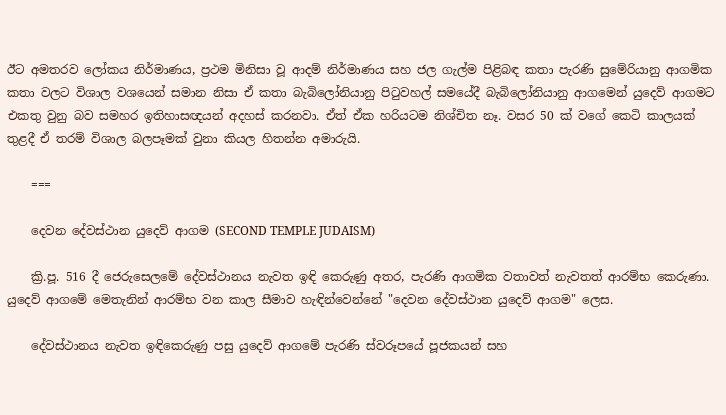ඊට අමතරව ලෝකය නිර්මාණය, ප්‍රථම මිනිසා වූ ආදම් නිර්මාණය සහ ජල ගැල්ම පිළිබඳ කතා පැරණි සුමේරියානු ආගමික කතා වලට විශාල වශයෙන් සමාන නිසා ඒ කතා බැබිලෝනියානු පිටුවහල් සමයේදී බැබිලෝනියානු ආගමෙන් යුදෙව් ආගමට එකතු වුනු බව සමහර ඉතිහාසඥයන් අදහස් කරනවා. ඒත් ඒක හරියටම නිශ්චිත නෑ. වසර 50 ක් වගේ කෙටි කාලයක් තුළදී ඒ තරම් විශාල බලපෑමක් වුනා කියල හිතන්න අමාරුයි.

    ===

    දෙවන දේවස්ථාන යුදෙව් ආගම (SECOND TEMPLE JUDAISM)

    ක්‍රි.පූ. 516 දී ජෙරුසෙලමේ දේවස්ථානය නැවත ඉඳි කෙරුණු අතර, පැරණි ආගමික වතාවත් නැවතත් ආරම්භ කෙරුණා. යුදෙව් ආගමේ මෙතැනින් ආරම්භ වන කාල සීමාව හැඳින්වෙන්නේ "දෙවන දේවස්ථාන යුදෙව් ආගම" ලෙස.

    දේවස්ථානය නැවත ඉඳිකෙරුණු පසු යුදෙව් ආගමේ පැරණි ස්වරූපයේ පූජකයන් සහ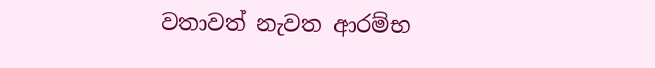වතාවත් නැවත ආරම්භ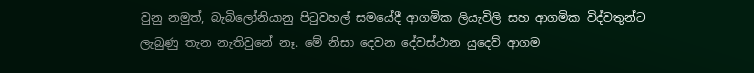වුනු නමුත්, බැබිලෝනියානු පිටුවහල් සමයේදී ආගමික ලියැවිලි සහ ආගමික විද්වතුන්ට ලැබුණු තැන නැතිවුනේ නෑ. මේ නිසා දෙවන දේවස්ථාන යුදෙව් ආගම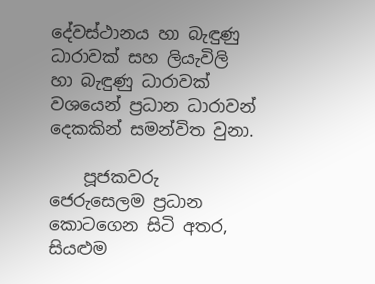දේවස්ථානය හා බැඳුණු ධාරාවක් සහ ලියැවිලි හා බැඳුණු ධාරාවක් වශයෙන් ප්‍රධාන ධාරාවන් දෙකකින් සමන්විත වුනා.

    පූජකවරු ජෙරුසෙලම ප්‍රධාන කොටගෙන සිටි අතර, සියළුම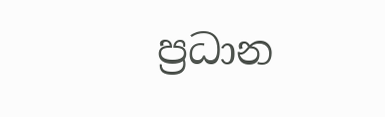ප්‍රධාන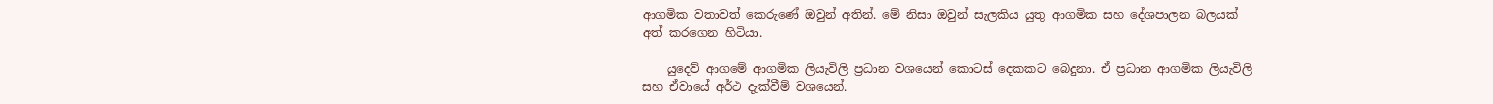ආගමික වතාවත් කෙරුණේ ඔවුන් අතින්. මේ නිසා ඔවුන් සැලකිය යුතු ආගමික සහ දේශපාලන බලයක් අත් කරගෙන හිටියා.

    යුදෙව් ආගමේ ආගමික ලියැවිලි ප්‍රධාන වශයෙන් කොටස් දෙකකට බෙදුනා. ඒ ප්‍රධාන ආගමික ලියැවිලි සහ ඒවායේ අර්ථ දැක්වීම් වශයෙන්.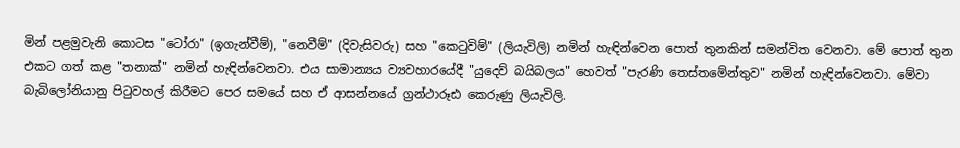මින් පළමුවැනි කොටස "ටෝරා" (ඉගැන්වීම්), "නෙවීම්" (දිවැසිවරු) සහ "කෙටුවිම්" (ලියැවිලි) නමින් හැඳින්වෙන පොත් තුනකින් සමන්විත වෙනවා. මේ පොත් තුන එකට ගත් කළ "තනාක්" නමින් හැඳින්වෙනවා. එය සාමාන්‍යය ව්‍යවහාරයේදී "යුදෙව් බයිබලය" හෙවත් "පැරණි තෙස්තමේන්තුව" නමින් හැඳින්වෙනවා. මේවා බැබිලෝනියානු පිටුවහල් කිරීමට පෙර සමයේ සහ ඒ ආසන්නයේ ග්‍රන්ථාරූඪ කෙරුණු ලියැවිලි.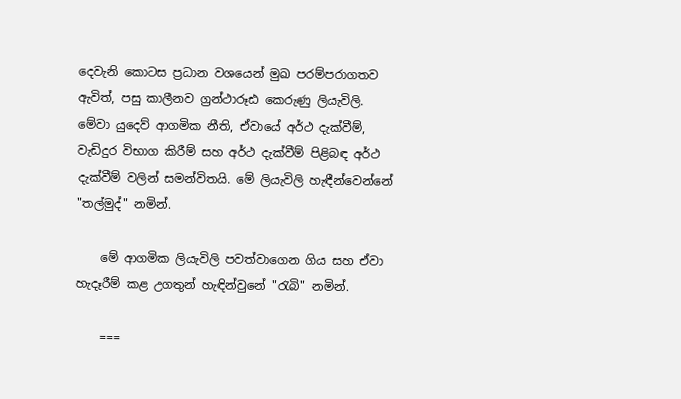දෙවැනි කොටස ප්‍රධාන වශයෙන් මුඛ පරම්පරාගතව ඇවිත්, පසු කාලීනව ග්‍රන්ථාරූඪ කෙරුණු ලියැවිලි. මේවා යුදෙව් ආගමික නීති, ඒවායේ අර්ථ දැක්වීම්, වැඩිදුර විභාග කිරීම් සහ අර්ථ දැක්වීම් පිළිබඳ අර්ථ දැක්වීම් වලින් සමන්විතයි. මේ ලියැවිලි හැඳීන්වෙන්නේ "තල්මුද්" නමින්.

    මේ ආගමික ලියැවිලි පවත්වාගෙන ගිය සහ ඒවා හැදෑරීම් කළ උගතුන් හැඳින්වුනේ "රැබි" නමින්.

    ===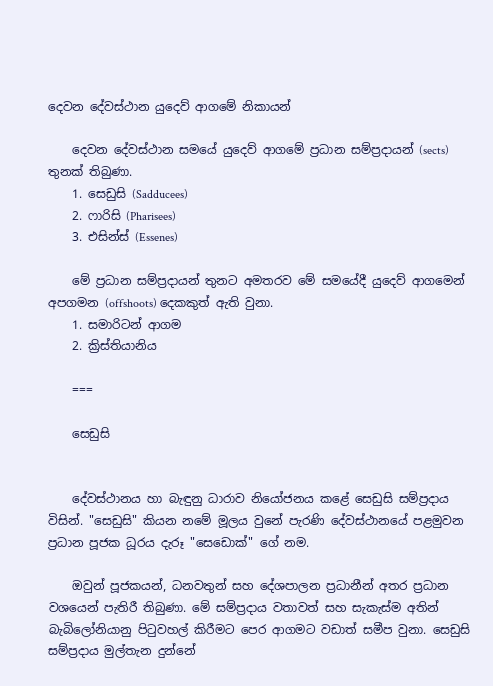දෙවන දේවස්ථාන යුදෙව් ආගමේ නිකායන්

    දෙවන දේවස්ථාන සමයේ යුදෙව් ආගමේ ප්‍රධාන සම්ප්‍රදායන් (sects) තුනක් තිබුණා.
    1. සෙඩුසි (Sadducees)
    2. ෆාරිසි (Pharisees)
    3. එසින්ස් (Essenes)

    මේ ප්‍රධාන සම්ප්‍රදායන් තුනට අමතරව මේ සමයේදී යුදෙව් ආගමෙන් අපගමන (offshoots) දෙකකුත් ඇති වුනා.
    1. සමාරිටන් ආගම
    2. ක්‍රිස්තියානිය

    ===

    සෙඩුසි


    දේවස්ථානය හා බැඳුනු ධාරාව නියෝජනය කළේ සෙඩුසි සම්ප්‍රදාය විසින්. "සෙඩුසි" කියන නමේ මූලය වුනේ පැරණි දේවස්ථානයේ පළමුවන ප්‍රධාන පූජක ධූරය දැරූ "සෙඩොක්" ගේ නම.

    ඔවුන් පූජකයන්, ධනවතුන් සහ දේශපාලන ප්‍රධානීන් අතර ප්‍රධාන වශයෙන් පැතිරී තිබුණා. මේ සම්ප්‍රදාය වතාවත් සහ සැකැස්ම අතින් බැබිලෝනියානු පිටුවහල් කිරීමට පෙර ආගමට වඩාත් සමීප වුනා. සෙඩුසි සම්‍ප්‍රදාය මුල්තැන දුන්නේ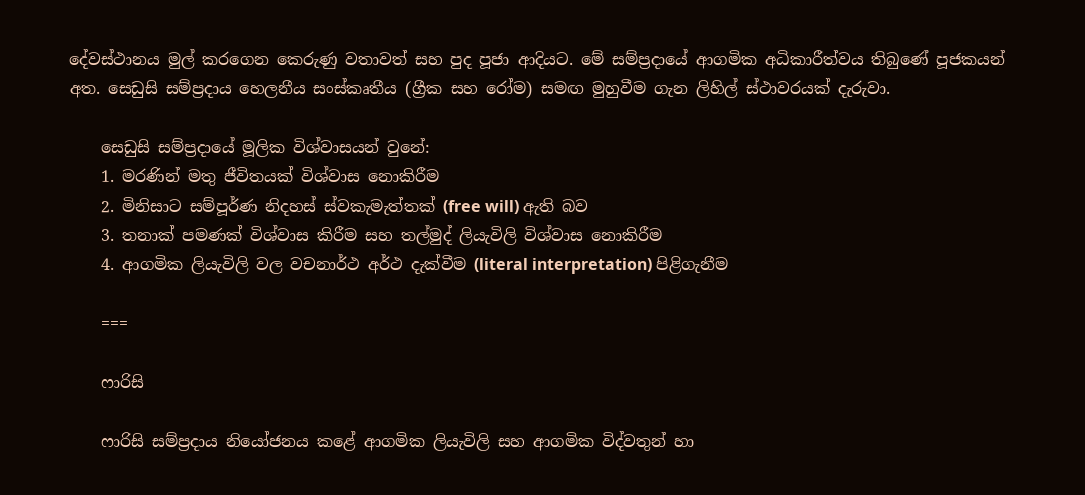දේවස්ථානය මුල් කරගෙන කෙරුණු වතාවත් සහ පුද පූජා ආදියට. මේ සම්ප්‍රදායේ ආගමික අධිකාරීත්වය තිබුණේ පූජකයන් අත. සෙඩුසි සම්ප්‍රදාය හෙලනීය සංස්කෘතීය (ග්‍රීක සහ රෝම) සමඟ මුහුවීම ගැන ලිහිල් ස්ථාවරයක් දැරුවා.

    සෙඩුසි සම්ප්‍රදායේ මූලික විශ්වාසයන් වුනේ:
    1. මරණින් මතු ජීවිතයක් විශ්වාස නොකිරීම
    2. මිනිසාට සම්පූර්ණ නිදහස් ස්වකැමැත්තක් (free will) ඇති බව
    3. තනාක් පමණක් විශ්වාස කිරීම සහ තල්මුද් ලියැවිලි විශ්වාස නොකිරීම
    4. ආගමික ලියැවිලි වල වචනාර්ථ අර්ථ දැක්වීම (literal interpretation) පිළිගැනීම

    ===

    ෆාරිසි

    ෆාරිසි සම්ප්‍රදාය නියෝජනය කළේ ආගමික ලියැවිලි සහ ආගමික විද්වතුන් හා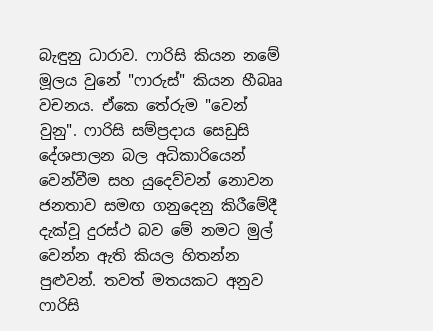බැඳුනු ධාරාව. ෆාරිසි කියන නමේ මූලය වුනේ "ෆාරුස්" කියන හීබෲ වචනය. ඒකෙ තේරුම "වෙන් වුනු". ෆාරිසි සම්ප්‍රදාය සෙඩුසි දේශපාලන බල අධිකාරියෙන් වෙන්වීම සහ යුදෙව්වන් නොවන ජනතාව සමඟ ගනුදෙනු කිරීමේදී දැක්වූ දුරස්ථ බව මේ නමට මුල් වෙන්න ඇති කියල හිතන්න පුළුවන්. තවත් මතයකට අනුව ෆාරිසි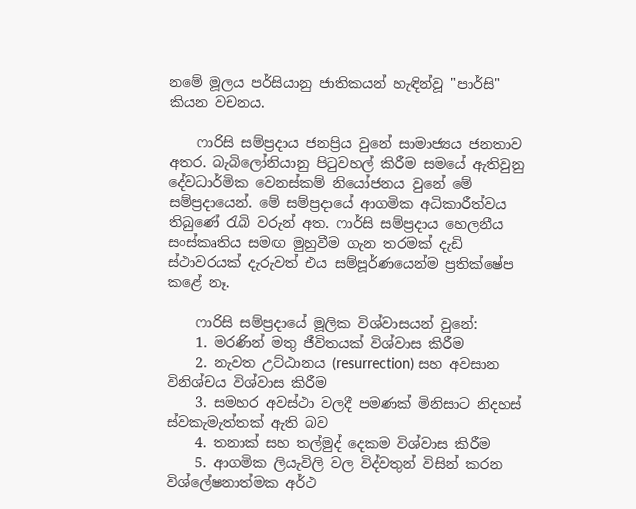නමේ මූලය පර්සියානු ජාතිකයන් හැඳින්වූ "පාර්සි" කියන වචනය.

    ෆාරිසි සම්ප්‍රදාය ජනප්‍රිය වුනේ සාමාජ්‍යය ජනතාව අතර. බැබිලෝනියානු පිටුවහල් කිරීම සමයේ ඇතිවුනු දේවධාර්මික වෙනස්කම් නියෝජනය වුනේ මේ සම්ප්‍රදායෙන්. මේ සම්ප්‍රදායේ ආගමික අධිකාරීත්වය තිබුණේ රැබි වරුන් අත. ෆාර්සි සම්ප්‍රදාය හෙලනීය සංස්කෘතිය සමඟ මුහුවීම ගැන තරමක් දැඩි ස්ථාවරයක් දැරුවත් එය සම්පූර්ණයෙන්ම ප්‍රතික්ෂේප කළේ නෑ.

    ෆාරිසි සම්ප්‍රදායේ මූලික විශ්වාසයන් වුනේ:
    1. මරණින් මතු ජීවිතයක් විශ්වාස කිරීම
    2. නැවත උට්ඨානය (resurrection) සහ අවසාන විනිශ්චය විශ්වාස කිරීම
    3. සමහර අවස්ථා වලදී පමණක් මිනිසාට නිදහස් ස්වකැමැත්තක් ඇති බව
    4. තනාක් සහ තල්මුද් දෙකම විශ්වාස කිරීම
    5. ආගමික ලියැවිලි වල විද්වතුන් විසින් කරන විශ්ලේෂනාත්මක අර්ථ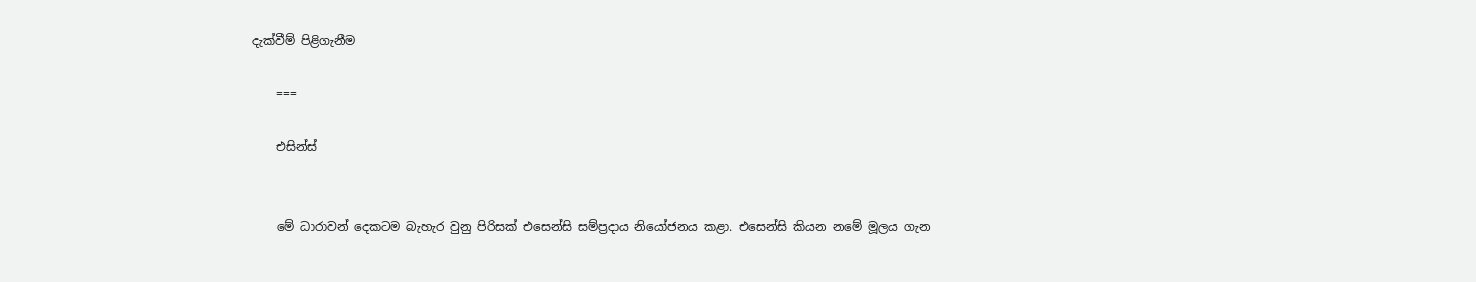දැක්වීම් පිළිගැනීම

    ===

    එසින්ස්


    මේ ධාරාවන් දෙකටම බැහැර වුනු පිරිසක් එසෙන්සි සම්ප්‍රදාය නියෝජනය කළා. එසෙන්සි කියන නමේ මූලය ගැන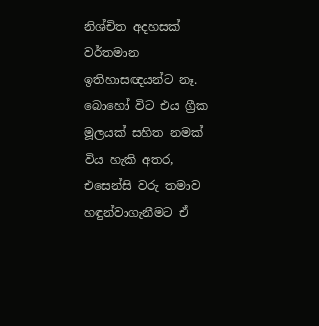නිශ්චිත අදහසක් වර්තමාන ඉතිහාසඥයන්ට නෑ. බොහෝ විට එය ග්‍රීක මූලයක් සහිත නමක් විය හැකි අතර, එසෙන්සි වරු තමාව හඳුන්වාගැනීමට ඒ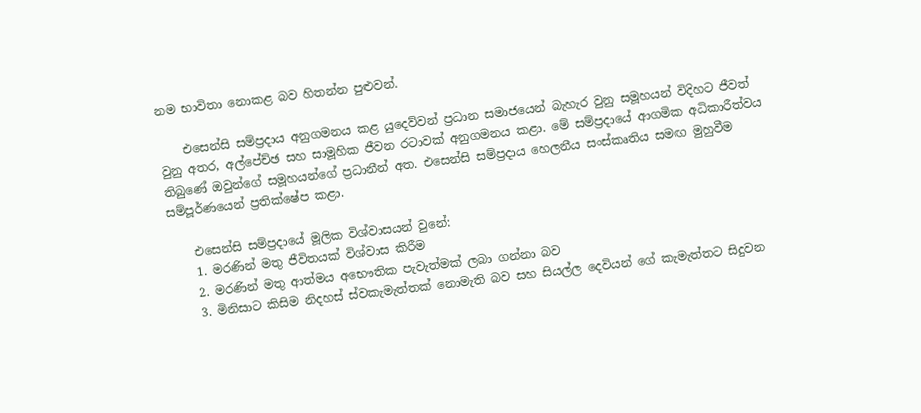නම භාවිතා නොකළ බව හිතන්න පුළුවන්.

    එසෙන්සි සම්ප්‍රදාය අනුගමනය කළ යුදෙව්වන් ප්‍රධාන සමාජයෙන් බැහැර වුනු සමූහයන් විදිහට ජීවත් වුනු අතර, අල්පේච්ඡ සහ සාමූහික ජීවන රටාවක් අනුගමනය කළා. මේ සම්ප්‍රදායේ ආගමික අධිකාරීත්වය තිබුණේ ඔවුන්ගේ සමූහයන්ගේ ප්‍රධානීන් අත. එසෙන්සි සම්ප්‍රදාය හෙලනීය සංස්කෘතිය සමඟ මුහුවීම සම්පූර්ණයෙන් ප්‍රතික්ෂේප කළා.

    එසෙන්සි සම්ප්‍රදායේ මූලික විශ්වාසයන් වුනේ:
    1. මරණින් මතු ජීවිතයක් විශ්වාස කිරීම
    2. මරණින් මතු ආත්මය අභෞතික පැවැත්මක් ලබා ගන්නා බව
    3. මිනිසාට කිසිම නිදහස් ස්වකැමැත්තක් නොමැති බව සහ සියල්ල දෙවියන් ගේ කැමැත්තට සිදුවන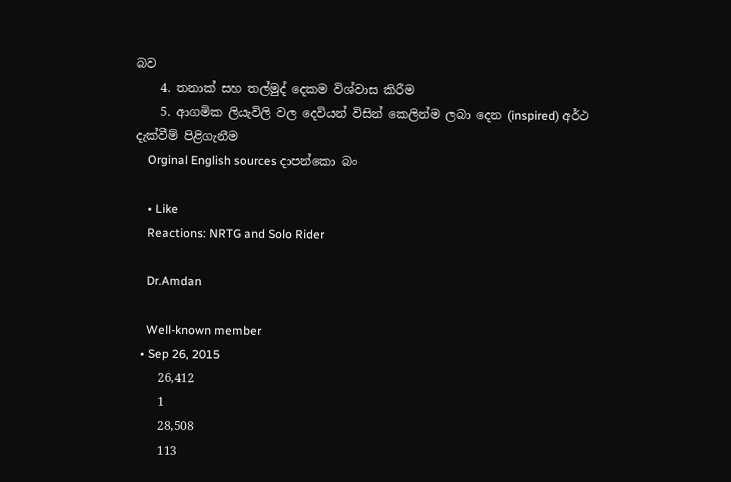බව
    4. තනාක් සහ තල්මුද් දෙකම විශ්වාස කිරීම
    5. ආගමික ලියැවිලි වල දෙවියන් විසින් කෙලින්ම ලබා දෙන (inspired) අර්ථ දැක්වීම් පිළිගැනීම
    Orginal English sources දාපන්කො බං

    • Like
    Reactions: NRTG and Solo Rider

    Dr.Amdan

    Well-known member
  • Sep 26, 2015
    26,412
    1
    28,508
    113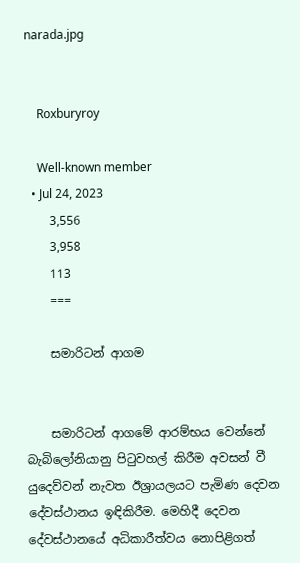narada.jpg


    Roxburyroy

    Well-known member
  • Jul 24, 2023
    3,556
    3,958
    113
    ===

    සමාරිටන් ආගම


    සමාරිටන් ආගමේ ආරම්භය වෙන්නේ බැබිලෝනියානු පිටුවහල් කිරීම අවසන් වී යුදෙව්වන් නැවත ඊශ්‍රායලයට පැමිණ දෙවන දේවස්ථානය ඉඳිකිරීම. මෙහිදී දෙවන දේවස්ථානයේ අධිකාරීත්වය නොපිළිගත්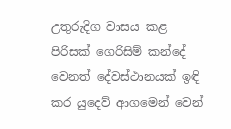උතුරුදිග වාසය කළ පිරිසක් ගෙරිසිම් කන්දේ වෙනත් දේවස්ථානයක් ඉඳි කර යුදෙව් ආගමෙන් වෙන්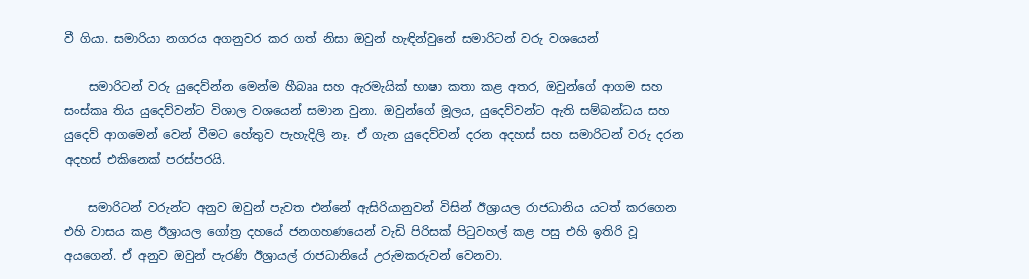වී ගියා. සමාරියා නගරය අගනුවර කර ගත් නිසා ඔවුන් හැඳින්වුනේ සමාරිටන් වරු වශයෙන්

    සමාරිටන් වරු යුදෙව්න්න මෙන්ම හීබෲ සහ ඇරමැයික් භාෂා කතා කළ අතර, ඔවුන්ගේ ආගම සහ සංස්කෘ තිය යුදෙව්වන්ට විශාල වශයෙන් සමාන වුනා. ඔවුන්ගේ මූලය, යුදෙව්වන්ට ඇති සම්බන්ධය සහ යුදෙව් ආගමෙන් වෙන් වීමට හේතුව පැහැදිලි නෑ. ඒ ගැන යුදෙව්වන් දරන අදහස් සහ සමාරිටන් වරු දරන අදහස් එකිනෙක් පරස්පරයි.

    සමාරිටන් වරුන්ට අනුව ඔවුන් පැවත එන්නේ ඇසිරියානුවන් විසින් ඊශ්‍රායල රාජධානිය යටත් කරගෙන එහි වාසය කළ ඊශ්‍රායල ගෝත්‍ර දහයේ ජනගහණයෙන් වැඩි පිරිසක් පිටුවහල් කළ පසු එහි ඉතිරි වූ අයගෙන්. ඒ අනුව ඔවුන් පැරණි ඊශ්‍රායල් රාජධානියේ උරුමකරුවන් වෙනවා.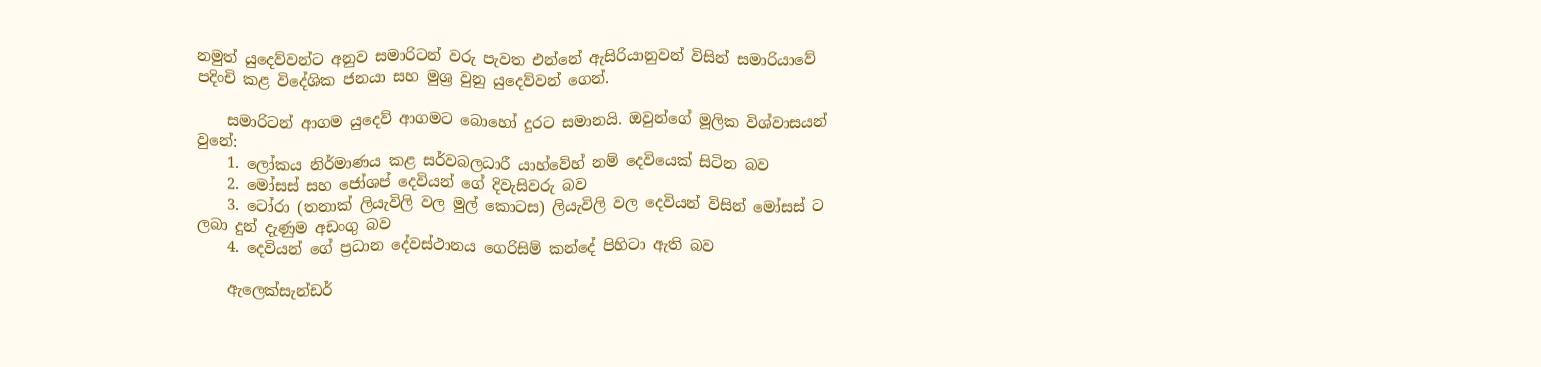නමුත් යුදෙව්වන්ට අනුව සමාරිටන් වරු පැවත එන්නේ ඇසිරියානුවන් විසින් සමාරියාවේ පදිංචි කළ විදේශික ජනයා සහ මුශ්‍ර වුනු යුදෙව්වන් ගෙන්.

    සමාරිටන් ආගම යුදෙව් ආගමට බොහෝ දුරට සමානයි. ඔවුන්ගේ මූලික විශ්වාසයන් වුනේ:
    1. ලෝකය නිර්මාණය කළ සර්වබලධාරී යාහ්වේහ් නම් දෙවියෙක් සිටින බව
    2. මෝසස් සහ ජෝශප් දෙවියන් ගේ දිවැසිවරු බව
    3. ටෝරා (තනාක් ලියැවිලි වල මුල් කොටස) ලියැවිලි වල දෙවියන් විසින් මෝසස් ට ලබා දුන් දැණුම අඩංගු බව
    4. දෙවියන් ගේ ප්‍රධාන දේවස්ථානය ගෙරිසිම් කන්දේ පිහිටා ඇති බව

    ඇලෙක්සැන්ඩර්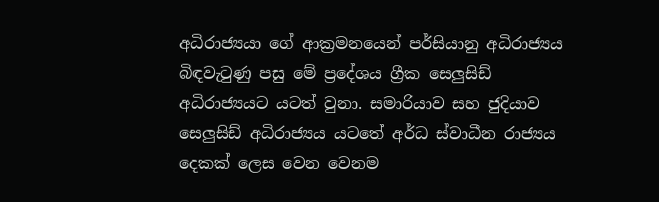අධිරාජ්‍යයා ගේ ආක්‍රමනයෙන් පර්සියානු අධිරාජ්‍යය බිඳවැටුණු පසු මේ ප්‍රදේශය ග්‍රීක සෙලුසිඩ් අධිරාජ්‍යයට යටත් වුනා. සමාරියාව සහ ජුදියාව සෙලුසිඩ් අධිරාජ්‍යය යටතේ අර්ධ ස්වාධීන රාජ්‍යය දෙකක් ලෙස වෙන වෙනම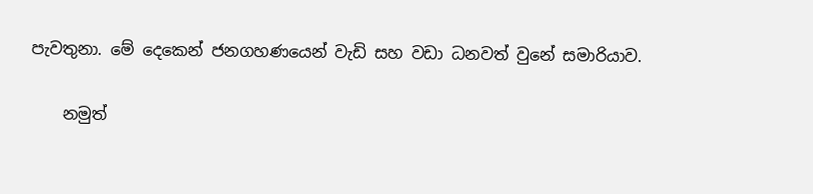පැවතුනා. මේ දෙකෙන් ජනගහණයෙන් වැඩි සහ වඩා ධනවත් වුනේ සමාරියාව.

    නමුත්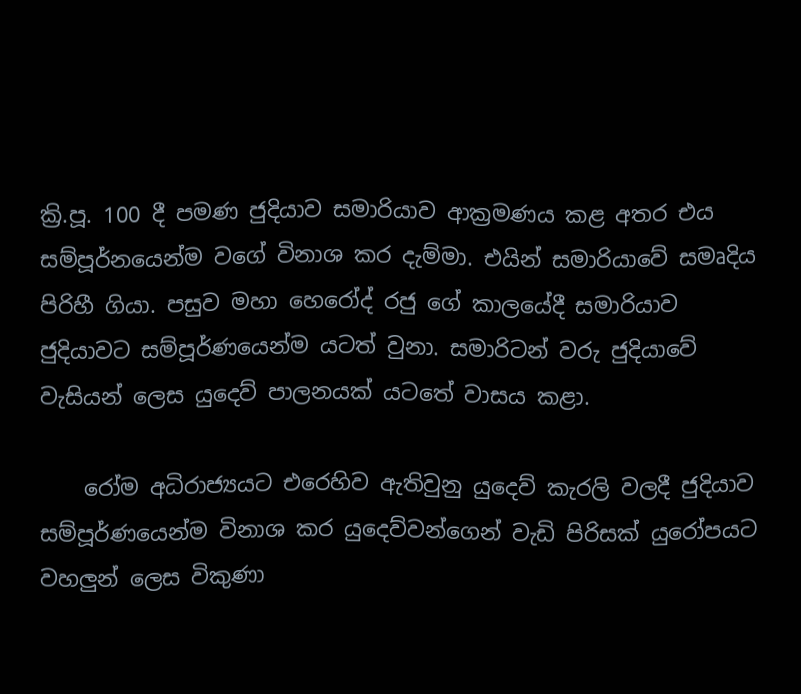ක්‍රි.පූ. 100 දී පමණ ජුදියාව සමාරියාව ආක්‍රමණය කළ අතර එය සම්පූර්නයෙන්ම වගේ විනාශ කර දැම්මා. එයින් සමාරියාවේ සමෘදිය පිරිහී ගියා. පසුව මහා හෙරෝද් රජු ගේ කාලයේදී සමාරියාව ජුදියාවට සම්පූර්ණයෙන්ම යටත් වුනා. සමාරිටන් වරු ජුදියාවේ වැසියන් ලෙස යුදෙව් පාලනයක් යටතේ වාසය කළා.

    රෝම අධිරාජ්‍යයට එරෙහිව ඇතිවුනු යුදෙව් කැරලි වලදී ජුදියාව සම්පූර්ණයෙන්ම විනාශ කර යුදෙව්වන්ගෙන් වැඩි පිරිසක් යුරෝපයට වහලුන් ලෙස විකුණා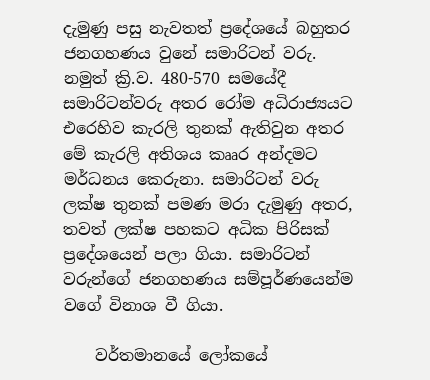දැමුණු පසු නැවතත් ප්‍රදේශයේ බහුතර ජනගහණය වුනේ සමාරිටන් වරු. නමුත් ක්‍රි.ව. 480-570 සමයේදී සමාරිටන්වරු අතර රෝම අධිරාජ්‍යයට එරෙහිව කැරලි තුනක් ඇතිවුන අතර මේ කැරලි අතිශය කෲර අන්දමට මර්ධනය කෙරුනා. සමාරිටන් වරු ලක්ෂ තුනක් පමණ මරා දැමුණු අතර, තවත් ලක්ෂ පහකට අධික පිරිසක් ප්‍රදේශයෙන් පලා ගියා. සමාරිටන් වරුන්ගේ ජනගහණය සම්පූර්ණයෙන්ම වගේ විනාශ වී ගියා.

    වර්තමානයේ ලෝකයේ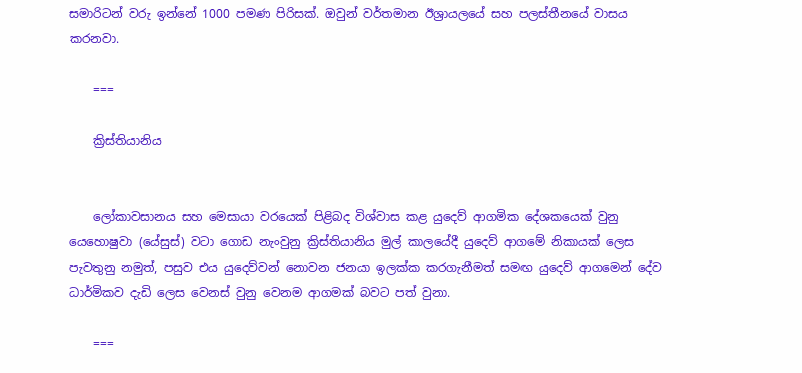සමාරිටන් වරු ඉන්නේ 1000 පමණ පිරිසක්. ඔවුන් වර්තමාන ඊශ්‍රායලයේ සහ පලස්තීනයේ වාසය කරනවා.

    ===

    ක්‍රිස්තියානිය


    ලෝකාවසානය සහ මෙසායා වරයෙක් පිළිබද විශ්වාස කළ යුදෙව් ආගමික දේශකයෙක් වුනු යෙහොෂුවා (යේසුස්) වටා ගොඩ නැංවුනු ක්‍රිස්තියානිය මුල් කාලයේදී යුදෙව් ආගමේ නිකායක් ලෙස පැවතුනු නමුත්, පසුව එය යුදෙව්වන් නොවන ජනයා ඉලක්ක කරගැනීමත් සමඟ යුදෙව් ආගමෙන් දේව ධාර්මිකව දැඩි ලෙස වෙනස් වුනු වෙනම ආගමක් බවට පත් වුනා.

    ===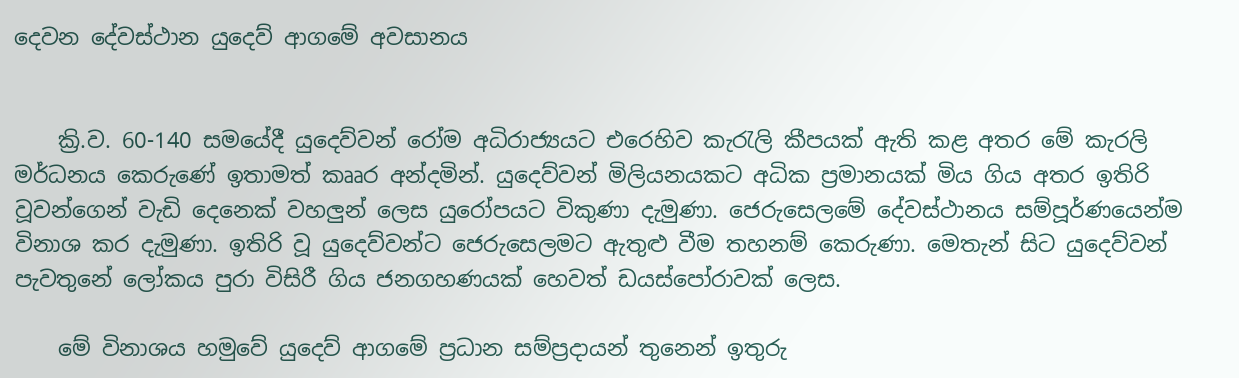දෙවන දේවස්ථාන යුදෙව් ආගමේ අවසානය


    ක්‍රි.ව. 60-140 සමයේදී යුදෙව්වන් රෝම අධිරාජ්‍යයට එරෙහිව කැරැලි කීපයක් ඇති කළ අතර මේ කැරලි මර්ධනය කෙරුණේ ඉතාමත් කෲර අන්දමින්. යුදෙව්වන් මිලියනයකට අධික ප්‍රමානයක් මිය ගිය අතර ඉතිරි වූවන්ගෙන් වැඩි දෙනෙක් වහලුන් ලෙස යුරෝපයට විකුණා දැමුණා. ජෙරුසෙලමේ දේවස්ථානය සම්පූර්ණයෙන්ම විනාශ කර දැමුණා. ඉතිරි වූ යුදෙව්වන්ට ජෙරුසෙලමට ඇතුළු වීම තහනම් කෙරුණා. මෙතැන් සිට යුදෙව්වන් පැවතුනේ ලෝකය පුරා විසිරී ගිය ජනගහණයක් හෙවත් ඩයස්පෝරාවක් ලෙස.

    මේ විනාශය හමුවේ යුදෙව් ආගමේ ප්‍රධාන සම්ප්‍රදායන් තුනෙන් ඉතුරු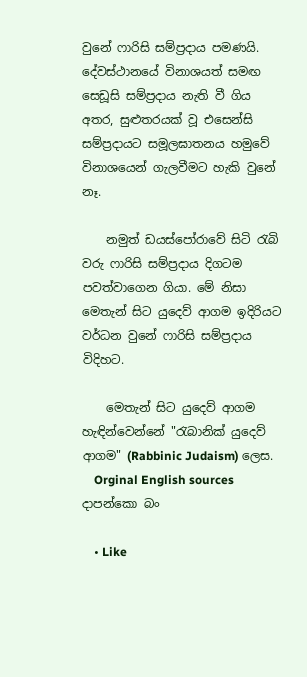වුනේ ෆාරිසි සම්ප්‍රදාය පමණයි. දේවස්ථානයේ විනාශයත් සමඟ සෙඩූසි සම්ප්‍රදාය නැති වී ගිය අතර, සුළුතරයක් වූ එසෙන්සි සම්ප්‍රදායට සමූලඝාතනය හමුවේ විනාශයෙන් ගැලවීමට හැකි වුනේ නෑ.

    නමුත් ඩයස්පෝරාවේ සිටි රැබි වරු ෆාරිසි සම්ප්‍රදාය දිගටම පවත්වාගෙන ගියා. මේ නිසා මෙතැන් සිට යුදෙව් ආගම ඉදිරියට වර්ධන වුනේ ෆාරිසි සම්ප්‍රදාය විදිහට.

    මෙතැන් සිට යුදෙව් ආගම හැඳින්වෙන්නේ "රැබානික් යුදෙව් ආගම" (Rabbinic Judaism) ලෙස.
    Orginal English sources දාපන්කො බං

    • Like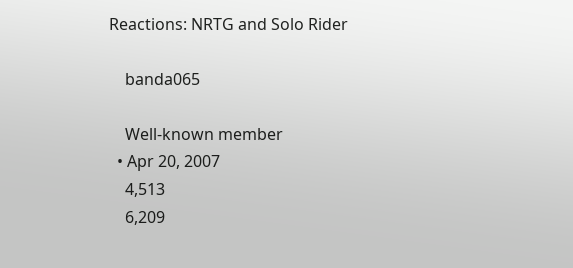Reactions: NRTG and Solo Rider

    banda065

    Well-known member
  • Apr 20, 2007
    4,513
    6,209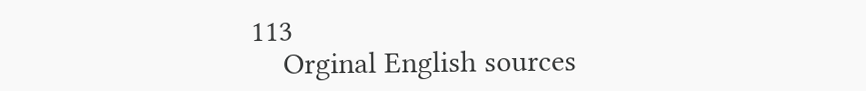113
    Orginal English sources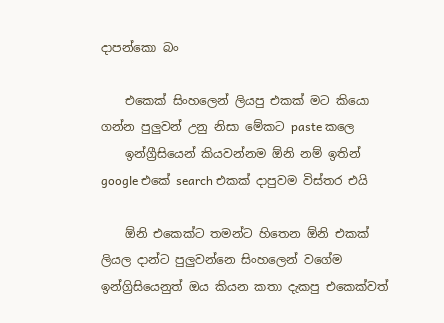දාපන්කො බං

    එකෙක් සිංහලෙන් ලියපු එකක් මට කියො ගන්න පුලුවන් උනු නිසා මේකට paste කලෙ
    ඉන්ග්‍රීසියෙන් කියවන්නම ඕනි නම් ඉතින් google එකේ search එකක් දාපුවම විස්තර එයි

    ඕනි එකෙක්ට තමන්ට හිතෙන ඕනි එකක් ලියල දාන්ට පුලුවන්නෙ සිංහලෙන් වගේම ඉන්ග්‍රිසියෙනුත් ඔය කියන කතා දැකපු එකෙක්වත්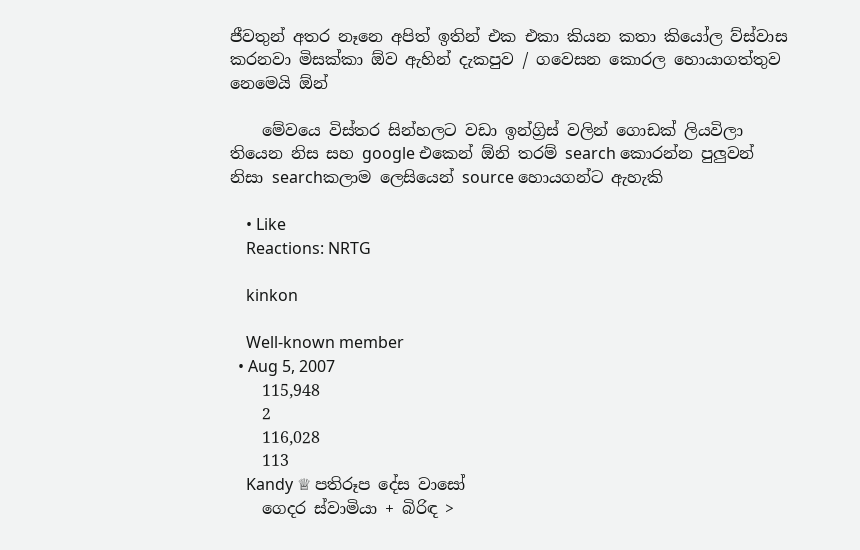ජීවතුන් අතර නෑනෙ අපිත් ඉතින් එක එකා කියන කතා කියෝල ව්ස්වාස කරනවා මිසක්කා ඕව ඇහින් දැකපුව / ගවෙසන කොරල හොයාගත්තුව නෙමෙයි ඕන්

    මේවයෙ විස්තර සින්හලට වඩා ඉන්ග්‍රිස් වලින් ගොඩක් ලියවිලා තියෙන නිස සහ google එකෙන් ඕනි තරම් search කොරන්න පුලුවන් නිසා searchකලාම ලෙසියෙන් source හොයගන්ට ඇහැකි

    • Like
    Reactions: NRTG

    kinkon

    Well-known member
  • Aug 5, 2007
    115,948
    2
    116,028
    113
    Kandy ♕ පතිරූප දේස වාසෝ
    ගෙදර ස්වාමියා + බිරිඳ >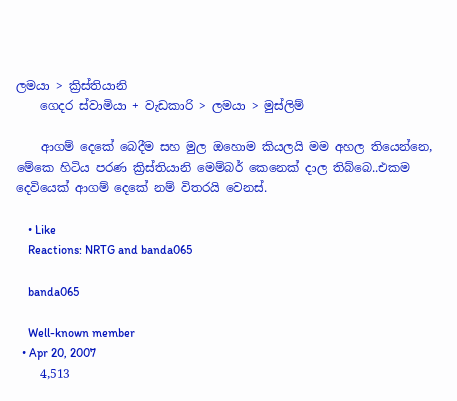ලමයා > ක්‍රිස්තියානි
    ගෙදර ස්වාමියා + වැඩකාරි > ලමයා > මුස්ලිම්

    ආගම් දෙකේ බෙදීම සහ මුල ඔහොම කියලයි මම අහල තියෙන්නෙ, මේකෙ හිටිය පරණ ක්‍රිස්තියානි මෙම්බර් කෙනෙක් දාල තිබ්බෙ..එකම දෙවියෙක් ආගම් දෙකේ නම් විතරයි වෙනස්.

    • Like
    Reactions: NRTG and banda065

    banda065

    Well-known member
  • Apr 20, 2007
    4,513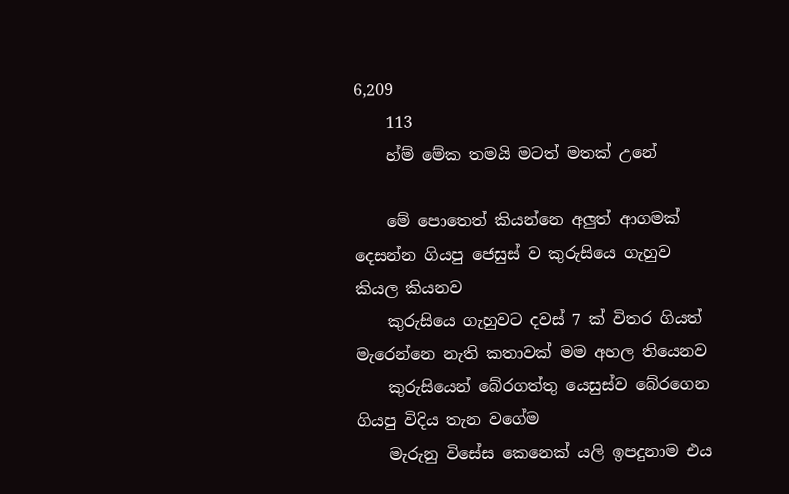6,209
    113
    හ්ම් මේක තමයි මටත් මතක් උනේ

    මේ පොතෙත් කියන්නෙ අලුත් ආගමක් දෙසන්න ගියපු ජෙසුස් ව කුරුසියෙ ගැහුව කියල කියනව
    කුරුසියෙ ගැහුවට දවස් 7 ක් විතර ගියත් මැරෙන්නෙ නැති කතාවක් මම අහල තියෙනව
    කුරුසියෙන් බේරගත්තු යෙසුස්ව බේරගෙන ගියපු විදිය තැන වගේම
    මැරුනු විසේස කෙනෙක් යලි ඉපදුනාම එය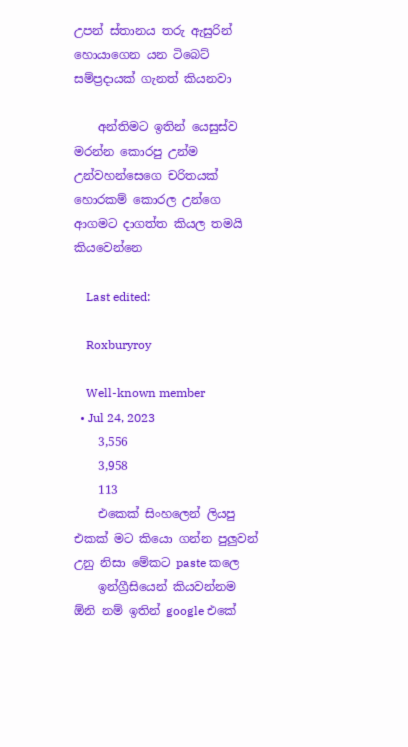උපන් ස්තානය තරු ඇසුරින් හොයාගෙන යන ටිබෙට් සම්ප්‍රදායක් ගැනත් කියනවා

    අන්තිමට ඉතින් යෙසුස්ව මරන්න කොරපු උන්ම උන්වහන්සෙගෙ චරිතයක් හොරකම් කොරල උන්ගෙ ආගමට දාගත්ත කියල තමයි කියවෙන්නෙ

    Last edited:

    Roxburyroy

    Well-known member
  • Jul 24, 2023
    3,556
    3,958
    113
    එකෙක් සිංහලෙන් ලියපු එකක් මට කියො ගන්න පුලුවන් උනු නිසා මේකට paste කලෙ
    ඉන්ග්‍රීසියෙන් කියවන්නම ඕනි නම් ඉතින් google එකේ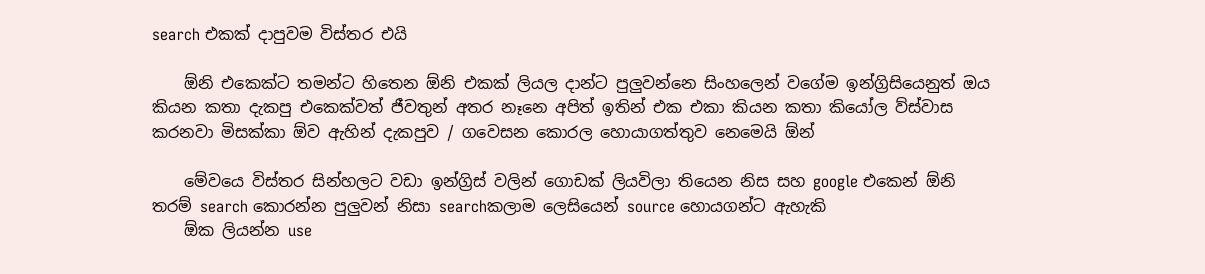search එකක් දාපුවම විස්තර එයි

    ඕනි එකෙක්ට තමන්ට හිතෙන ඕනි එකක් ලියල දාන්ට පුලුවන්නෙ සිංහලෙන් වගේම ඉන්ග්‍රිසියෙනුත් ඔය කියන කතා දැකපු එකෙක්වත් ජීවතුන් අතර නෑනෙ අපිත් ඉතින් එක එකා කියන කතා කියෝල ව්ස්වාස කරනවා මිසක්කා ඕව ඇහින් දැකපුව / ගවෙසන කොරල හොයාගත්තුව නෙමෙයි ඕන්

    මේවයෙ විස්තර සින්හලට වඩා ඉන්ග්‍රිස් වලින් ගොඩක් ලියවිලා තියෙන නිස සහ google එකෙන් ඕනි තරම් search කොරන්න පුලුවන් නිසා searchකලාම ලෙසියෙන් source හොයගන්ට ඇහැකි
    ඕක ලියන්න use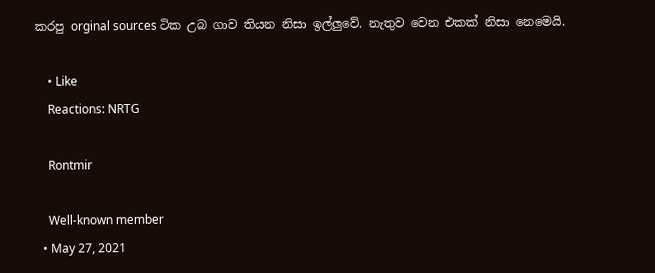කරපු orginal sources ටික උබ ගාව තියන නිසා ඉල්ලුවේ. නැතුව වෙන එකක් නිසා නෙමෙයි.

    • Like
    Reactions: NRTG

    Rontmir

    Well-known member
  • May 27, 2021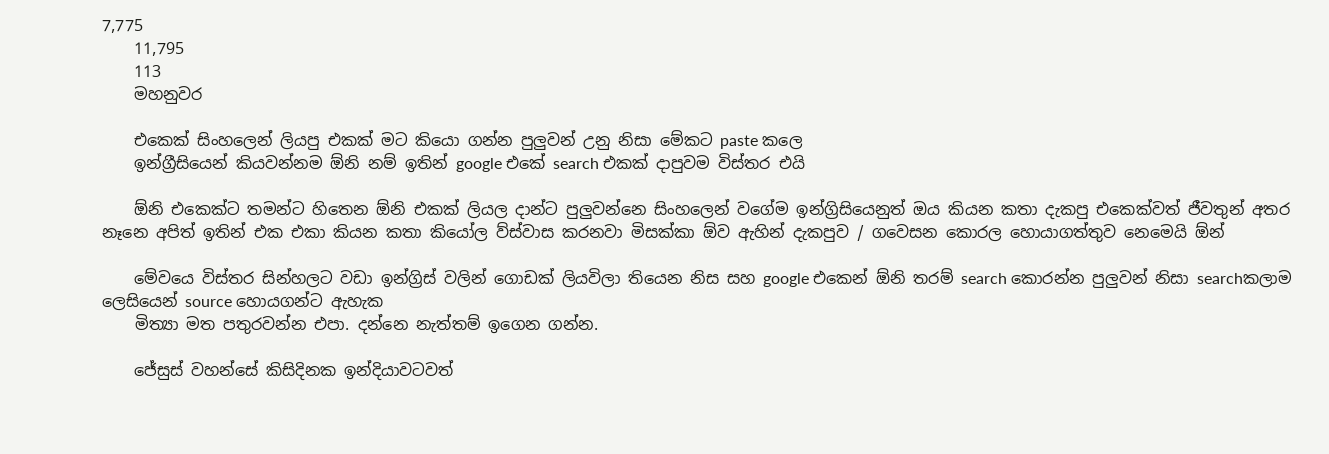7,775
    11,795
    113
    මහනුවර

    එකෙක් සිංහලෙන් ලියපු එකක් මට කියො ගන්න පුලුවන් උනු නිසා මේකට paste කලෙ
    ඉන්ග්‍රීසියෙන් කියවන්නම ඕනි නම් ඉතින් google එකේ search එකක් දාපුවම විස්තර එයි

    ඕනි එකෙක්ට තමන්ට හිතෙන ඕනි එකක් ලියල දාන්ට පුලුවන්නෙ සිංහලෙන් වගේම ඉන්ග්‍රිසියෙනුත් ඔය කියන කතා දැකපු එකෙක්වත් ජීවතුන් අතර නෑනෙ අපිත් ඉතින් එක එකා කියන කතා කියෝල ව්ස්වාස කරනවා මිසක්කා ඕව ඇහින් දැකපුව / ගවෙසන කොරල හොයාගත්තුව නෙමෙයි ඕන්

    මේවයෙ විස්තර සින්හලට වඩා ඉන්ග්‍රිස් වලින් ගොඩක් ලියවිලා තියෙන නිස සහ google එකෙන් ඕනි තරම් search කොරන්න පුලුවන් නිසා searchකලාම ලෙසියෙන් source හොයගන්ට ඇහැක
    මිත්‍යා මත පතුරවන්න එපා. දන්නෙ නැත්තම් ඉගෙන ගන්න.

    ජේසුස් වහන්සේ කිසිදිනක ඉන්දියාවටවත්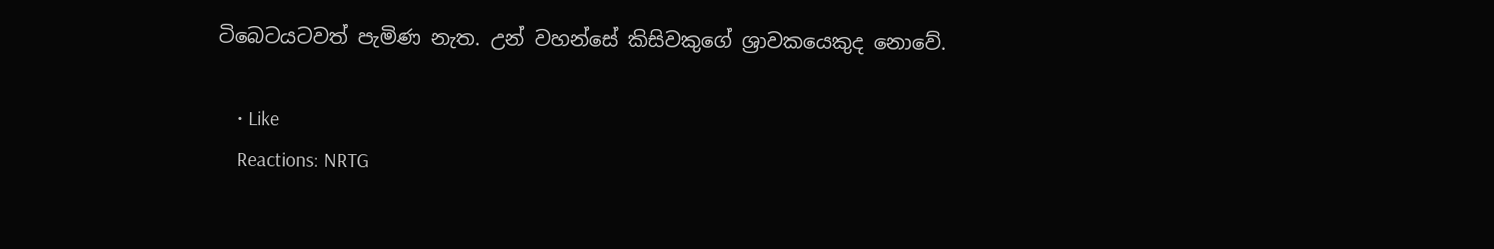ටිබෙටයටවත් පැමිණ නැත. උන් වහන්සේ කිසිවකුගේ ශ්‍රාවකයෙකුද නොවේ.

    • Like
    Reactions: NRTG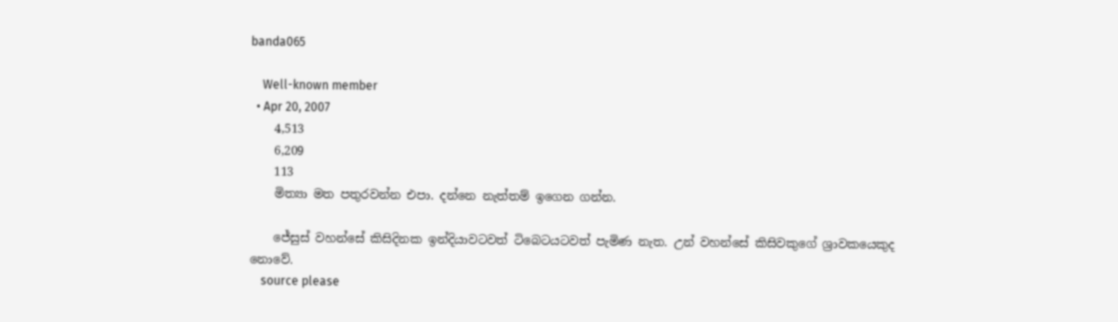banda065

    Well-known member
  • Apr 20, 2007
    4,513
    6,209
    113
    මිත්‍යා මත පතුරවන්න එපා. දන්නෙ නැත්තම් ඉගෙන ගන්න.

    ජේසුස් වහන්සේ කිසිදිනක ඉන්දියාවටවත් ටිබෙටයටවත් පැමිණ නැත. උන් වහන්සේ කිසිවකුගේ ශ්‍රාවකයෙකුද නොවේ.
    source please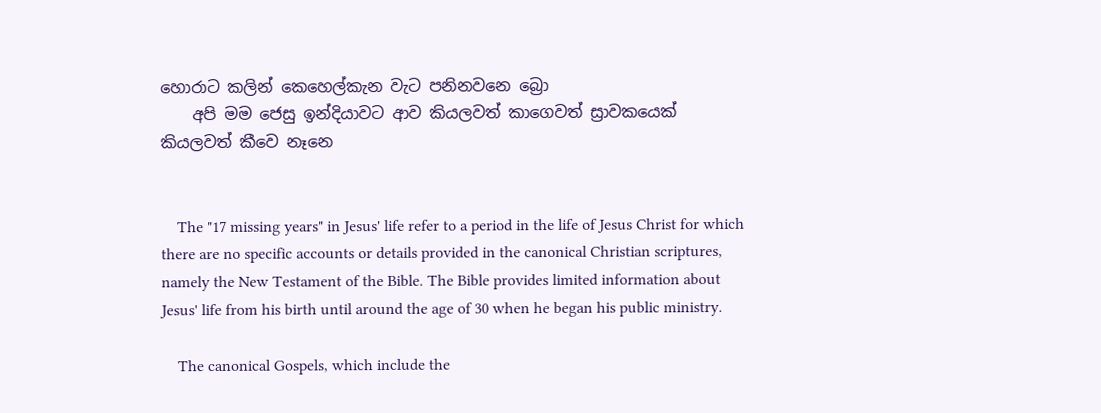හොරාට කලින් කෙහෙල්කැන වැට පනිනවනෙ බ්‍රො
    අපි මම ජෙසු ඉන්දියාවට ආව කියලවත් කාගෙවත් ස්‍රාවකයෙක් කියලවත් කීවෙ නෑනෙ


    The "17 missing years" in Jesus' life refer to a period in the life of Jesus Christ for which there are no specific accounts or details provided in the canonical Christian scriptures, namely the New Testament of the Bible. The Bible provides limited information about Jesus' life from his birth until around the age of 30 when he began his public ministry.

    The canonical Gospels, which include the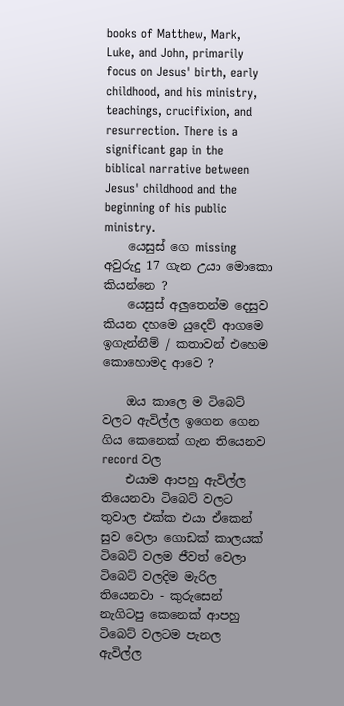books of Matthew, Mark, Luke, and John, primarily focus on Jesus' birth, early childhood, and his ministry, teachings, crucifixion, and resurrection. There is a significant gap in the biblical narrative between Jesus' childhood and the beginning of his public ministry.
    යෙසුස් ගෙ missing අවුරුදු 17 ගැන උයා මොකො කියන්නෙ ?
    යෙසුස් අලුතෙන්ම දෙසුව කියන දහමෙ යුදෙව් ආගමෙ ඉගැන්නීම් / කතාවන් එහෙම කොහොමද ආවෙ ?

    ඔය කාලෙ ම ටිබෙට් වලට ඇවිල්ල ඉගෙන ගෙන ගිය කෙනෙක් ගැන තියෙනව record වල
    එයාම ආපහු ඇවිල්ල තියෙනවා ටිබෙට් වලට තුවාල එක්ක එයා ඒකෙන් සුව වෙලා ගොඩක් කාලයක් ටිබෙට් වලම ජීවත් වෙලා ටිබෙට් වලදිම මැරිල තියෙනවා - කුරුසෙන් නැගිටපු කෙනෙක් ආපහු ටිබෙට් වලටම පැනල ඇවිල්ල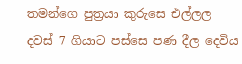තමන්ගෙ පුත්‍රයා කුරුසෙ එල්ලල දවස් 7 ගියාට පස්සෙ පණ දීල දෙවිය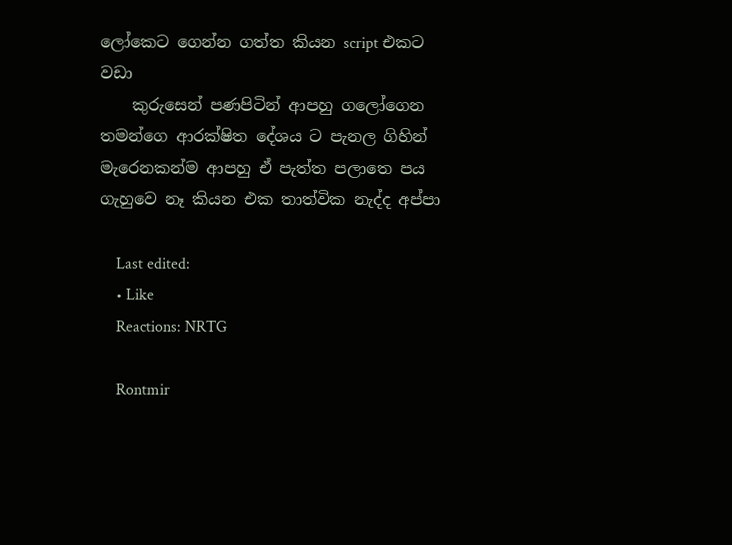ලෝකෙට ගෙන්න ගත්ත කියන script එකට වඩා
    කුරුසෙන් පණපිටින් ආපහු ගලෝගෙන තමන්ගෙ ආරක්ෂිත දේශය ට පැනල ගිහින් මැරෙනකන්ම ආපහු ඒ පැත්ත පලාතෙ පය ගැහුවෙ නෑ කියන එක තාත්වික නැද්ද අප්පා

    Last edited:
    • Like
    Reactions: NRTG

    Rontmir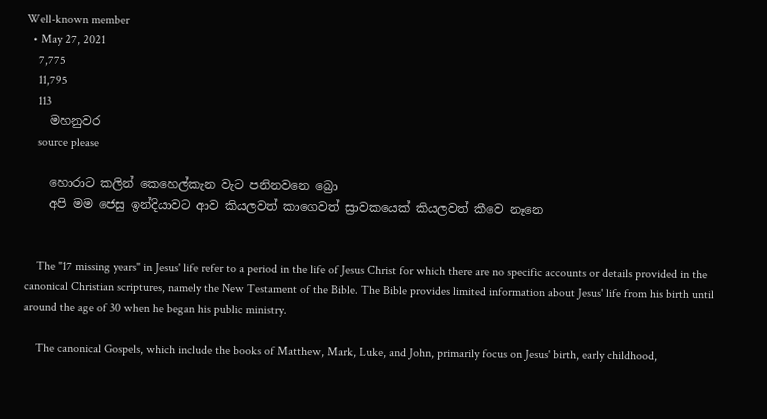Well-known member
  • May 27, 2021
    7,775
    11,795
    113
    මහනුවර
    source please

    හොරාට කලින් කෙහෙල්කැන වැට පනිනවනෙ බ්‍රො
    අපි මම ජෙසු ඉන්දියාවට ආව කියලවත් කාගෙවත් ස්‍රාවකයෙක් කියලවත් කීවෙ නෑනෙ


    The "17 missing years" in Jesus' life refer to a period in the life of Jesus Christ for which there are no specific accounts or details provided in the canonical Christian scriptures, namely the New Testament of the Bible. The Bible provides limited information about Jesus' life from his birth until around the age of 30 when he began his public ministry.

    The canonical Gospels, which include the books of Matthew, Mark, Luke, and John, primarily focus on Jesus' birth, early childhood,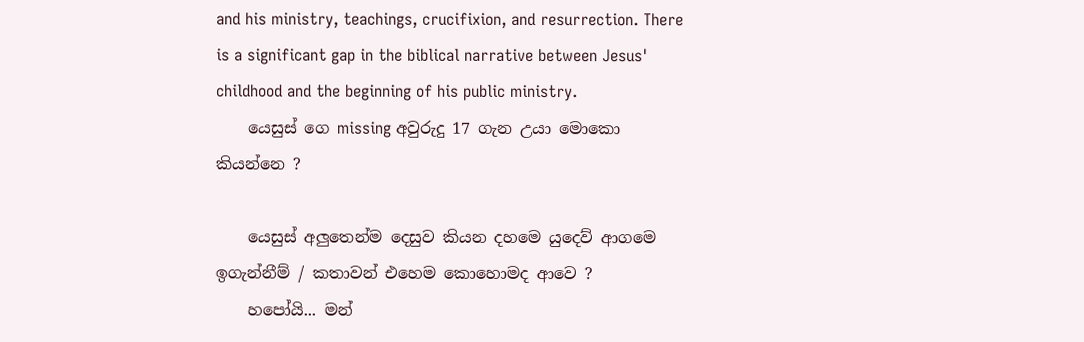and his ministry, teachings, crucifixion, and resurrection. There is a significant gap in the biblical narrative between Jesus' childhood and the beginning of his public ministry.
    යෙසුස් ගෙ missing අවුරුදු 17 ගැන උයා මොකො කියන්නෙ ?

    යෙසුස් අලුතෙන්ම දෙසුව කියන දහමෙ යුදෙව් ආගමෙ ඉගැන්නීම් / කතාවන් එහෙම කොහොමද ආවෙ ?
    හපෝයි... මන්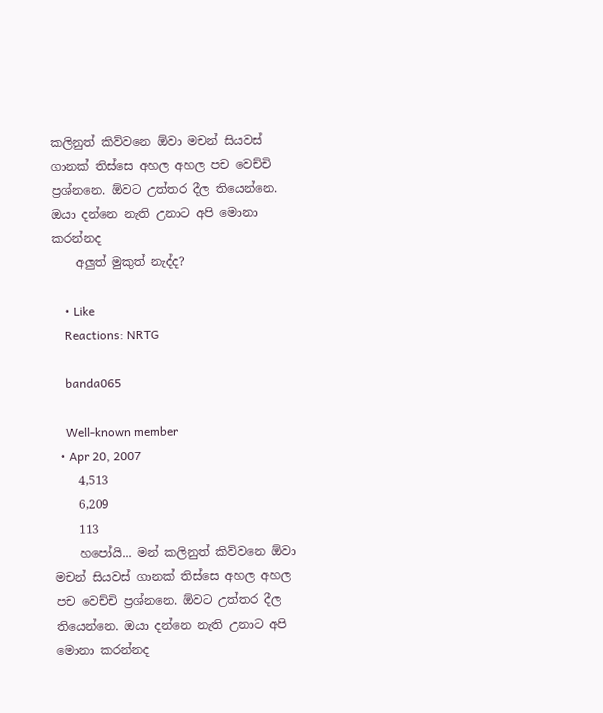කලිනුත් කිව්වනෙ ඕවා මචන් සියවස් ගානක් තිස්සෙ අහල අහල පච වෙච්චි ප්‍රශ්නනෙ. ඕවට උත්තර දීල තියෙන්නෙ. ඔයා දන්නෙ නැති උනාට අපි මොනා කරන්නද
    අලුත් මුකුත් නැද්ද?

    • Like
    Reactions: NRTG

    banda065

    Well-known member
  • Apr 20, 2007
    4,513
    6,209
    113
    හපෝයි... මන් කලිනුත් කිව්වනෙ ඕවා මචන් සියවස් ගානක් තිස්සෙ අහල අහල පච වෙච්චි ප්‍රශ්නනෙ. ඕවට උත්තර දීල තියෙන්නෙ. ඔයා දන්නෙ නැති උනාට අපි මොනා කරන්නද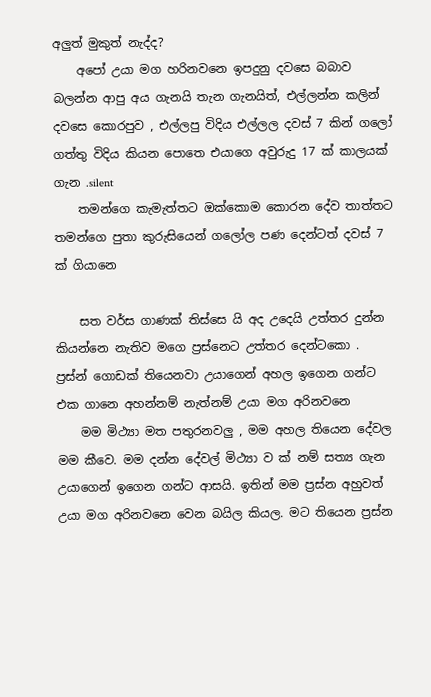අලුත් මුකුත් නැද්ද?
    අපෝ උයා මග හරිනවනෙ ඉපදුනු දවසෙ බබාව බලන්න ආපු අය ගැනයි තැන ගැනයිත්, එල්ලන්න කලින් දවසෙ කොරපුව , එල්ලපු විදිය එල්ලල දවස් 7 කින් ගලෝ ගත්තු විදිය කියන පොතෙ එයාගෙ අවුරුදු 17 ක් කාලයක් ගැන .silent
    තමන්ගෙ කැමැත්තට ඔක්කොම කොරන දේව තාත්තට තමන්ගෙ පුතා කුරුසියෙන් ගලෝල පණ දෙන්ටත් දවස් 7 ක් ගියානෙ

    සත වර්ස ගාණක් තිස්සෙ යි අද උදෙයි උත්තර දුන්න කියන්නෙ නැතිව මගෙ ප්‍රස්නෙට උත්තර දෙන්ටකො . ප්‍රස්න් ගොඩක් තියෙනවා උයාගෙන් අහල ඉගෙන ගන්ට එක ගානෙ අහන්නම් නැත්නම් උයා මග අරිනවනෙ
    මම මිථ්‍යා මත පතුරනවලු , මම අහල තියෙන දේවල මම කීවෙ. මම දන්න දේවල් මිථ්‍යා ව ක් නම් සත්‍ය ගැන උයාගෙන් ඉගෙන ගන්ට ආසයි. ඉතින් මම ප්‍රස්න අහුවත් උයා මග අරිනවනෙ වෙන බයිල කියල. මට තියෙන ප්‍රස්න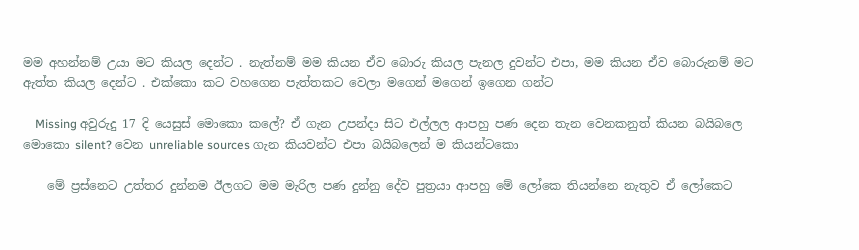මම අහන්නම් උයා මට කියල දෙන්ට . නැත්නම් මම කියන ඒව බොරු කියල පැනල දුවන්ට එපා, මම කියන ඒව බොරුනම් මට ඇත්ත කියල දෙන්ට . එක්කො කට වහගෙන පැත්තකට වෙලා මගෙන් මගෙන් ඉගෙන ගන්ට

    Missing අවුරුදු 17 දි යෙසුස් මොකො කලේ? ඒ ගැන උපන්දා සිට එල්ලල ආපහු පණ දෙන තැන වෙනකනුත් කියන බයිබලෙ මොකො silent? වෙන unreliable sources ගැන කියවන්ට එපා බයිබලෙන් ම කියන්ටකො

    මේ ප්‍රස්නෙට උත්තර දුන්නම ඊලගට මම මැරිල පණ දුන්නු දේව පුත්‍රයා ආපහු මේ ලෝකෙ තියන්නෙ නැතුව ඒ ලෝකෙට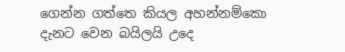ගෙන්න ගත්තෙ කියල අහන්නම්කො දැනට වෙන බයිලයි උදෙ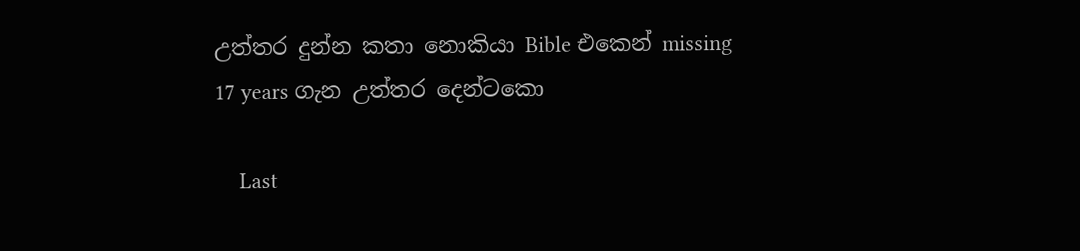උත්තර දුන්න කතා නොකියා Bible එකෙන් missing 17 years ගැන උත්තර දෙන්ටකො

    Last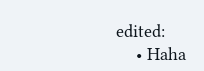edited:
    • Haha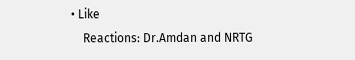• Like
    Reactions: Dr.Amdan and NRTG